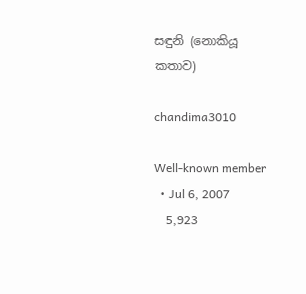සඳුනි (නොකියූ කතාව)

chandima3010

Well-known member
  • Jul 6, 2007
    5,923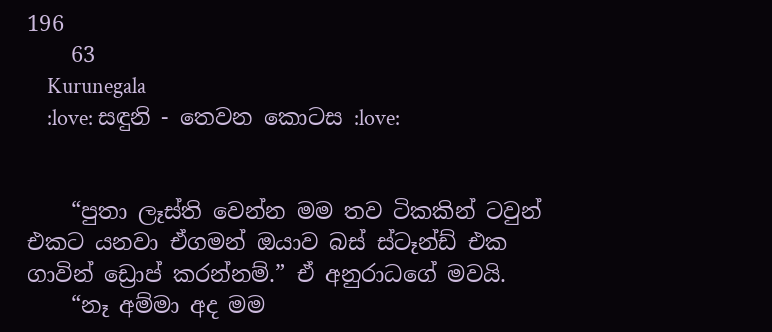196
    63
    Kurunegala
    :love: සඳුනි - තෙවන කොටස :love:


    “පුතා ලෑස්ති වෙන්න මම තව ටිකකින් ටවුන් එකට යනවා ඒගමන් ඔයාව බස් ස්ටෑන්ඩ් එක ගාවින් ‍ඩ්‍රොප් කරන්නම්.” ඒ අනුරාධගේ මවයි.
    “නෑ අම්මා අද මම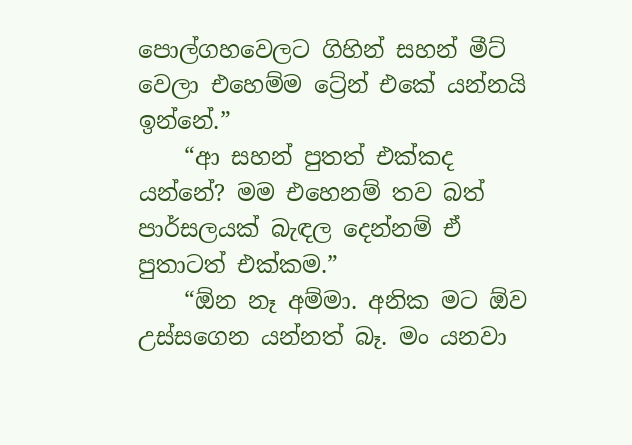පොල්ගහවෙලට ගිහින් සහන් මීට් වෙලා එහෙම්ම ට්‍රේන් එකේ යන්නයි ඉන්නේ.”
    “ආ සහන් පුතත් එක්කද යන්නේ? මම එහෙනම් තව බත් පාර්සලයක් බැඳල දෙන්නම් ඒ පුතාටත් එක්කම.”
    “ඕන නෑ අම්මා. අනික මට ඕව උස්සගෙන යන්නත් බෑ. මං යනවා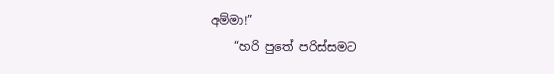අම්මා!”
    “හරි පුතේ පරිස්සමට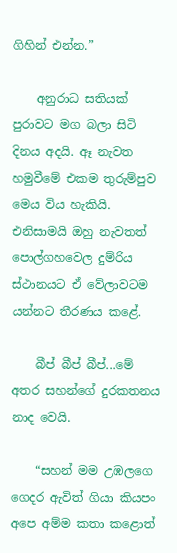ගිහින් එන්න.”

    අනුරාධ සතියක් පුරාවට ම‍ග බලා සිටි දිනය අදයි. ඈ නැවත හමුවීමේ එකම තුරුම්පුව මෙය විය හැකියි. එනිසාමයි ඔහු නැවතත් පොල්ගහවෙල දුම්රිය ස්ථානයට ඒ වේලාවටම යන්නට තීරණය කළේ.

    බීප් බීප් බීප්...මේ අතර සහන්ගේ දුරකතනය නාද වෙයි.

    “සහන් මම උඹලගෙ ගෙදර ඇවිත් ගියා කියපං අපෙ අම්ම ‍කතා‍ කළොත්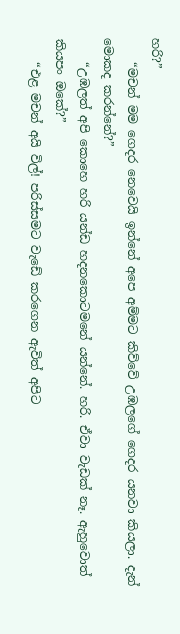හරි?”
    “මචන් මම ගෙදර නෙවෙයි ඉන්නේ අපෙ අම්මට කිව්වේ උඹලගේ ගෙදර යනවා කියලා. දැන් මොකද ‍කරන්නේ?”
    “උඹලත් අපි කොහෙ හරි යන්ඩ හදනකොටමනේ යන්නේ. හරි. ඒවා වැඩක් නෑ. ඇහුවොත් කියපං ඔ‍කේ?”
    “එළ මචන් අයි විල්! පරිස්සමට වැඩේ කරගෙන ඇවිත් අපිට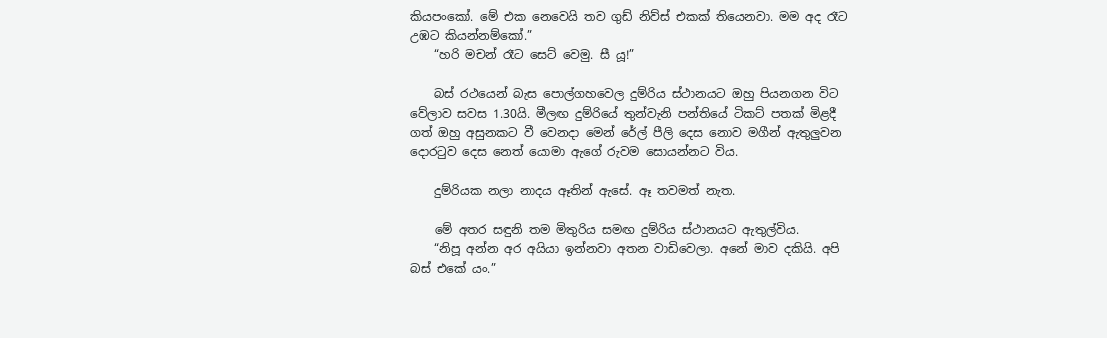කියපංකෝ. මේ එක නෙවෙයි තව ගුඩ් නිව්ස් එකක් තියෙනවා. මම අද රෑට උඹට කියන්නම්කෝ.”
    “හරි මචන් රෑට සෙට් වෙමු. සී යූ!”

    බස් රථයෙන් බැස පොල්ගහවෙල දුම්රිය ස්ථානයට ඔහු පියනගන විට වේලාව සවස 1.30යි. මීලඟ දුම්රියේ තුන්වැනි පන්තියේ‍ ටිකට් පතක් මිළදී ගත් ඔහු අසුනකට ‍වී වෙනදා මෙන් රේල් පීලි දෙස නොව මගීන් ඇතුලුවන දොරටුව දෙස නෙත් යොමා ඇගේ රුවම සොයන්නට විය.

    දුම්රියක නලා නාදය ඈතින් ඇසේ. ඈ තවමත් නැත.

    මේ අතර සඳුනි තම මිතුරිය සමඟ දුම්රිය ස්ථානයට ඇතුල්විය.
    “නිපූ අන්න අර අයියා ඉන්නවා අතන වාඩිවෙලා. අනේ මාව දකියි. අපි බස් එකේ යං.”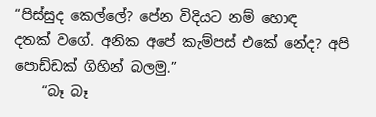“පිස්සුද කෙල්ලේ? පේන විදියට නම් හොඳ දතක් ‍වගේ. අනික අපේ කැම්පස් එකේ නේද? අපි පොඩ්ඩක් ගිහින් බලමු.”
    “බෑ බෑ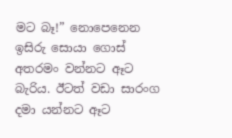මට බෑ!” නොපෙනෙන ඉසිරු සොයා ගොස් අතරමං වන්නට ඈට බැරිය. ඊටත් වඩා සාරංග දමා යන්නට ඈට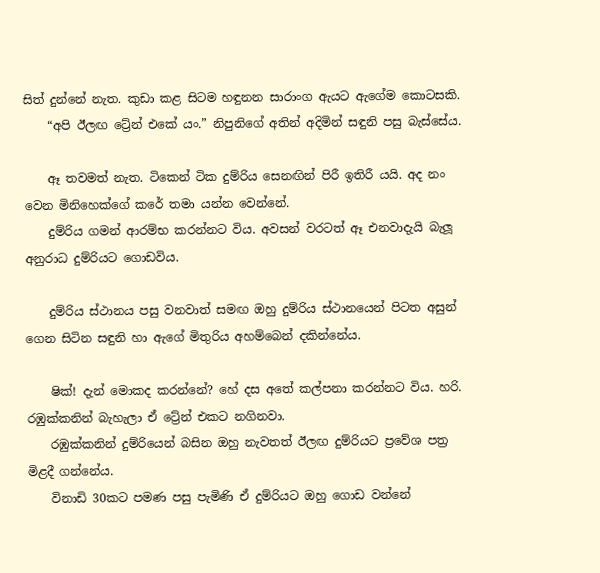සිත් දුන්නේ නැත. කුඩා කළ සිටම හඳුනන සාරාංග ඇයට ඇගේම කොටසකි.
    “අපි ඊලඟ ට්‍රේන් එකේ යං.” නිපු‍නිගේ අතින් අදිමින් සඳුනි පසු බැස්සේය.

    ඈ තවමත් නැත. ටිකෙන් ටික දුම්රිය සෙනඟින් පිරී ඉතිරී යයි. අද නං‍ වෙන මිනිහෙක්ගේ කරේ තමා යන්න වෙන්නේ.
    දුම්රිය ගමන් ආරම්භ කරන්නට විය. අවසන් වරටත් ඈ එනවාදැයි බැලූ අනුරාධ දුම්රියට ගොඩවිය.

    දුම්රිය ස්ථානය පසු වනවාත් සමඟ ඔහු දුම්රිය ස්ථානයෙන් පිටත අසුන් ගෙන සිටින සඳුනි හා ඇගේ මිතුරිය අහම්බෙන් දකින්නේය.

    ෂික්! දැන් මොකද කරන්නේ? හේ දස අතේ කල්පනා කරන්නට විය. හරි. රඹුක්කනින් බැහැලා ඒ ට්‍රේන් එකට නගිනවා.
    රඹුක්කනින් දුම්රියෙන් බසින ඔහු නැවතත් ඊලඟ දුම්රියට ප්‍රවේශ පත්‍ර මිළදී ගන්නේය.
    විනාඩි 30කට පමණ පසු පැමිණි ඒ දුම්රියට ඔහු ගොඩ වන්නේ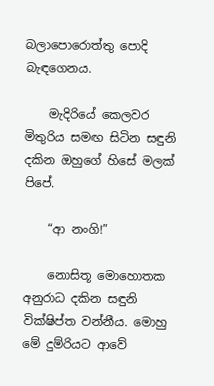බලාපොරොත්තු පොදි බැඳගෙනය.

    මැදිරියේ කෙලවර මිතුරිය සමඟ සිටින සඳුනි දකින ඔහුගේ හිසේ මලක් පිපේ.

    “ආ නංගි!”

    නොසිතූ මොහොතක අනුරාධ දකින සඳුනි වික්ෂිප්ත වන්නීය. මොහු මේ දුම්රියට ආවේ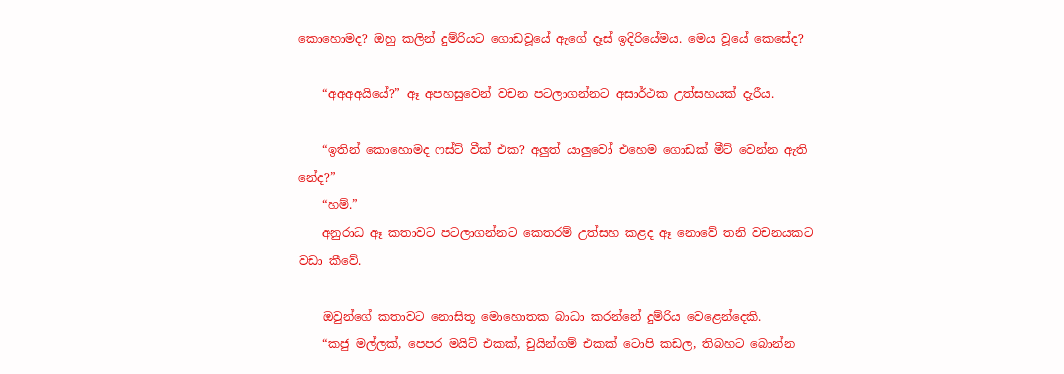කොහොමද? ඔහු කලින් දුම්රියට ගොඩවූයේ ඇගේ දෑස් ඉදිරියේමය. මෙය වූයේ කෙසේද?

    “අඅඅඅයි‍යේ?” ඈ අපහසුවෙන් වචන පටලාගන්නට අසාර්ථක උත්සහයක් දැරීය.

    “ඉතින් කොහොමද ෆස්ට් ‍වීක් එක? අලුත් යාලුවෝ එහෙම ගොඩක් මීට් වෙන්න ඇති නේද?”
    “හම්.”
    අනුරාධ ඈ කතාවට පටලාගන්නට කෙතරම් උත්සහ කළද ඈ‍ නොවේ තනි වචනයකට වඩා කීවේ.

    ඔවුන්ගේ කතාවට නොසිතූ මොහොතක බාධා කරන්නේ දුම්රිය වෙළෙන්දෙකි.
    “කජු මල්ලක්, පෙපර මයිට් එකක්, චුයින්ගම් එකක් ටොපි කඩල, තිබහට බොන්න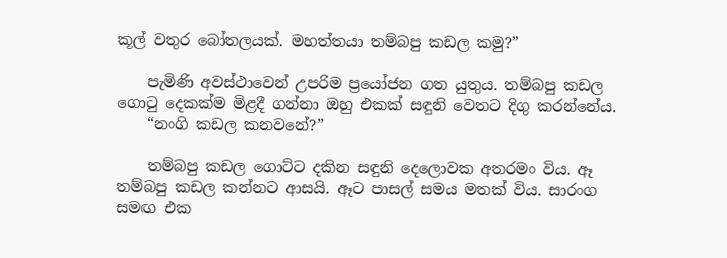කූල් වතුර බෝතලයක්. මහත්තයා තම්බපු කඩල කමු?”

    පැමිණි අවස්ථාවෙන් උපරිම ප්‍රයෝජන ගත යුතුය. තම්බපු කඩල ගොටු දෙකක්ම මිළදී ගන්නා ඔහු එකක් සඳුනි වෙතට දිගු කරන්නේය.
    “නංගි කඩල කනවනේ?”

    තම්බපු කඩල ගොට්ට දකින සඳුනි දෙලොවක අතරමං විය. ඈ තම්බපු කඩල කන්නට ආසයි. ඈට පාසල් සමය මතක් විය. සාරංග සමඟ එක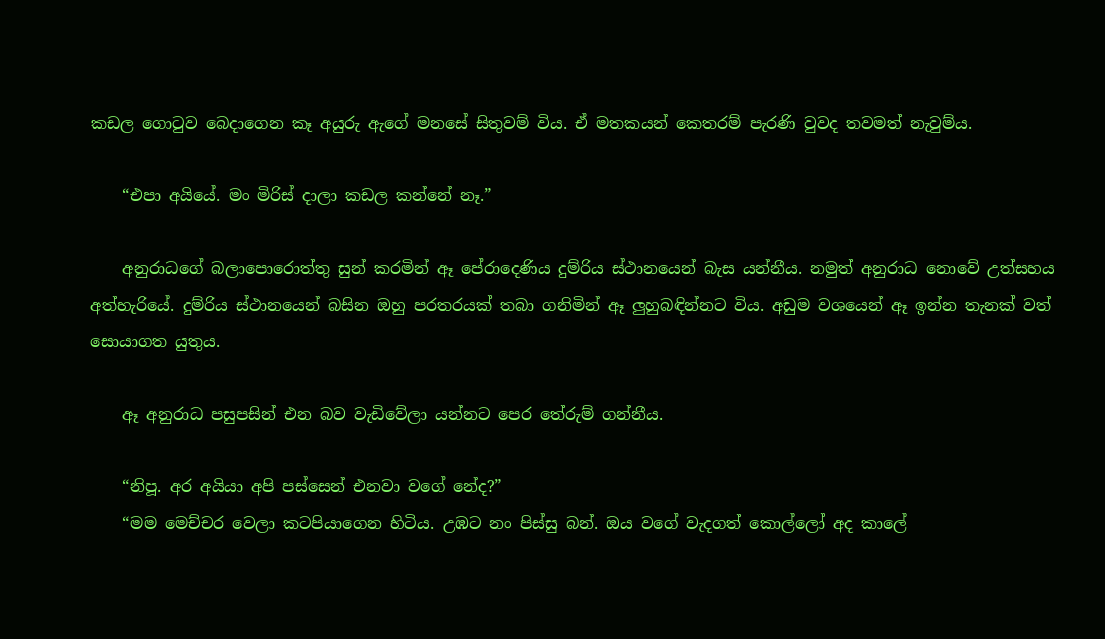කඩල ගොටු‍ව බෙදාගෙන කෑ අයුරු ඇගේ මනසේ සිතුවම් විය. ඒ මතකයන් කෙතරම් පැරණි වුවද තවමත් නැවුම්ය.

    “එපා අයියේ. මං මිරිස් දාලා කඩල කන්නේ නෑ.”

    අනුරාධගේ බලාපොරොත්තු සුන් කරමින් ඈ පේරාදෙණිය දුම්රිය ස්ථානයෙන් බැස යන්නීය. නමුත් අනු‍රාධ නොවේ උත්සහය අත්හැරියේ. දුම්රිය ස්ථානයෙන් බසින ඔහු පරතරයක් තබා ගනිමින් ඈ ලුහුබඳින්නට විය. අඩුම ව‍ශයෙන් ඈ ඉන්න තැනක් වත් සොයාගත යුතුය.

    ඈ අනුරාධ පසුපසින් එන බව වැඩිවේලා යන්නට පෙර තේරුම් ගන්නීය.

    “නිපූ. අර අයියා අපි පස්සෙන් එනවා වගේ නේද?”
    “මම මෙච්චර වෙලා කටපියාගෙන හිටිය. උඹට නං පිස්සු බන්. ඔය වගේ වැදගත් කොල්ලෝ අද කාලේ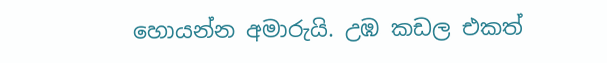හොයන්න අමාරුයි. උඹ කඩල එකත්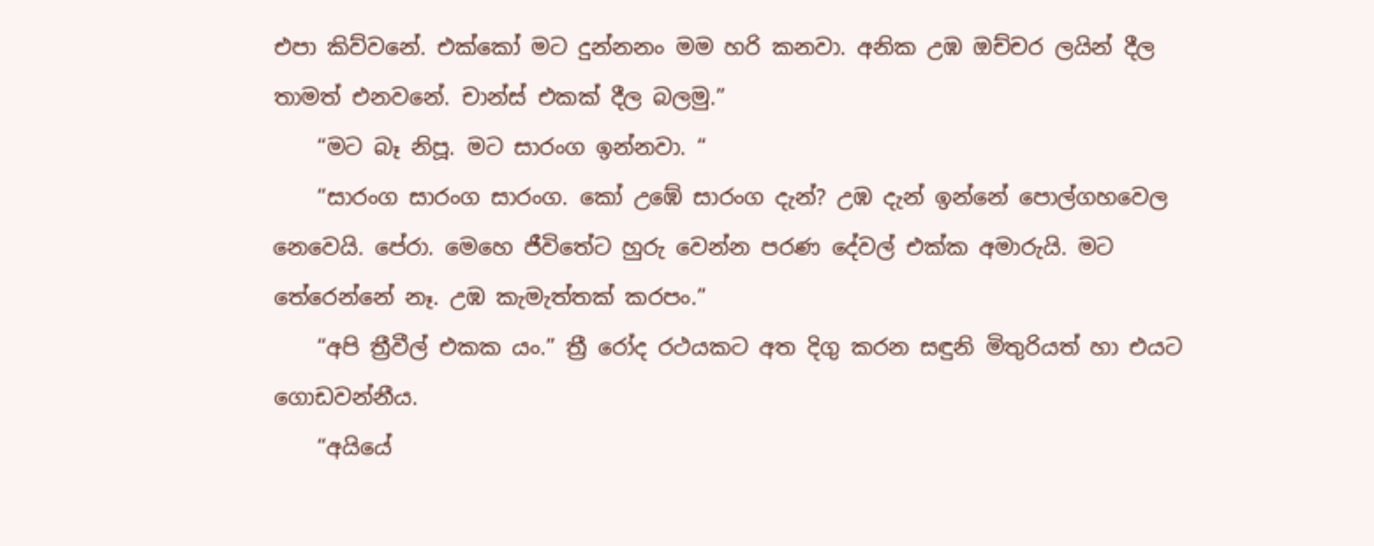එපා කිව්වනේ. එක්කෝ මට දුන්නනං මම හරි කනවා. අනික උඹ ඔච්චර ලයින් දීල තාමත් එනවනේ. චාන්ස් එකක් දීල බලමු.”
    “මට බෑ නිපූ. ම‍ට සාරංග ඉන්නවා. “
    “සාරංග සාරංග සාරංග. කෝ උඹේ සාරංග දැන්? උඹ දැන් ඉන්නේ පොල්ගහවෙල නෙවෙයි. පේරා. මෙහෙ ජීවිතේට හුරු වෙන්න පරණ දේවල් එක්ක අමාරුයි. ම‍ට තේරෙන්නේ නෑ. උඹ කැමැත්තක් කරපං.”
    “අපි ත්‍රීවීල් එකක යං.” ත්‍රී රෝද රථයකට අත දිගු කරන සඳුනි මිතුරියත් හා එයට ගොඩවන්නීය.
    “අයියේ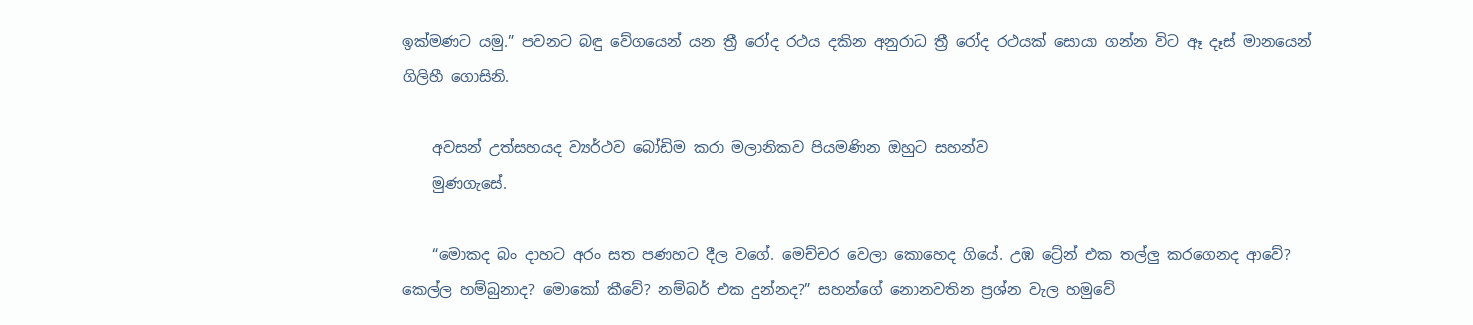ඉක්මණට යමු.” පවනට බඳු වේගයෙන් යන ත්‍රී රෝද රථය දකින අනුරාධ ත්‍රී රෝද රථයක් සොයා ගන්න විට ඈ දෑස් මා‍න‍යෙන් ගිලිහී ගොසිනි.

    අවසන් උත්සහයද ව්‍යර්ථව බෝඩිම කරා මලානිකව පියමණින ඔහුට සහන්ව
    මුණගැසේ.

    “මොකද බං දාහට අරං සත පණහට දීල වගේ. මෙච්චර වෙලා කොහෙද ගියේ. උඹ ට්‍රේන් එක තල්ලු කරගෙනද ආවේ? කෙල්ල හම්බුනාද? මොකෝ කීවේ? නම්බර් එක දුන්නද?” සහන්ගේ නොනවතින ප්‍රශ්න වැල හමුවේ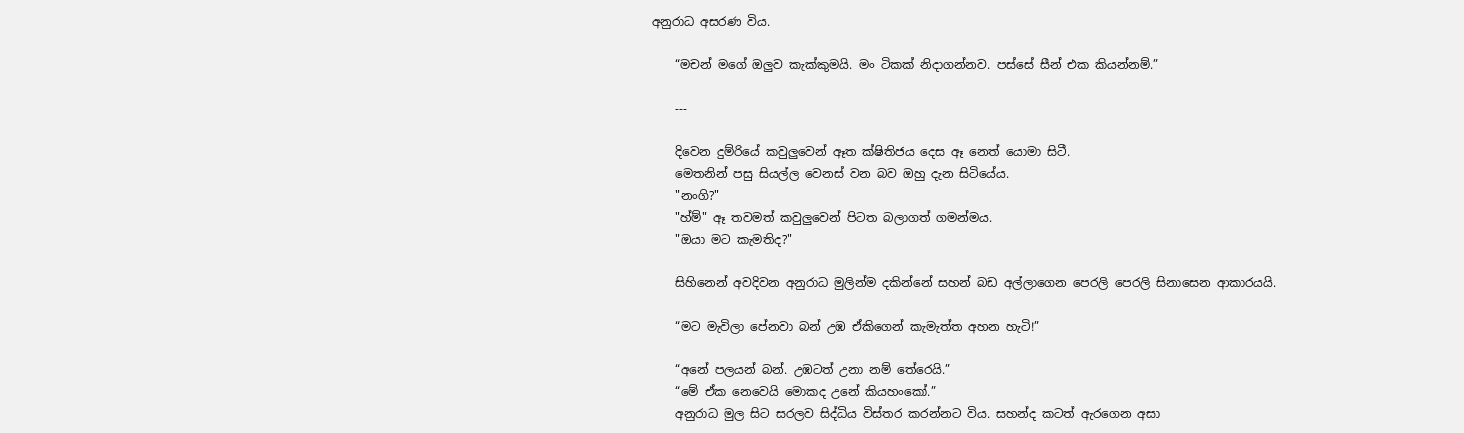අනුරාධ අසරණ විය.

    “මචන් මගේ ඔලුව කැක්කුමයි. මං ටිකක් නිදාගන්නව. පස්සේ සීන් එක කියන්නම්.”

    ---

    දිවෙන දුම්රියේ කවුලුවෙන් ඈත ක්ෂිතිජය දෙස ඈ නෙත් යොමා සිටී.
    මෙතනින් පසු සියල්ල වෙනස් වන බව ඔහු දැන සිටියේය.
    "නංගි?"
    "හ්ම්" ඈ තවමත් කවුලුවෙන් පිටත බලාගත් ගමන්මය.
    "ඔයා මට කැමතිද?"

    සිහිනෙන් අවදිවන අනුරාධ මුලින්ම දකින්නේ සහන් බඩ අල්ලාගෙන පෙරලි පෙරලි සිනාසෙන ආකාරයයි.

    “මට මැවිලා පේනවා බන් උඹ ඒකිගෙන් කැමැත්ත අහන හැටි!”

    “අනේ පලයන් බන්. උඹටත් උනා නම් තේරෙයි.”
    “මේ ඒක නෙවෙයි මොකද උනේ කියහංකෝ.”
    අනුරාධ මුල සිට සරලව සිද්ධිය විස්තර කරන්නට විය. සහන්ද කටත් ඇරගෙන අසා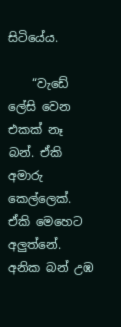සිටියේය.

    “වැඩේ ලේසි වෙන එකක් නෑ බන්. ඒකි අමාරු කෙල්ලෙක්. ඒකි මෙහෙට අලුත්නේ. අනික බන් උඹ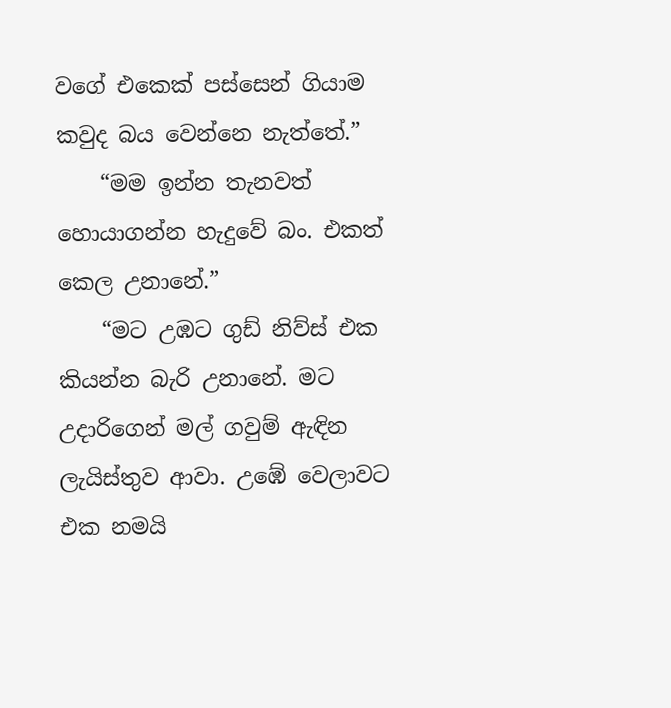වගේ ‍එකෙක් පස්සෙන් ගියාම කවුද බය වෙන්නෙ නැත්තේ.”
    “මම ඉන්න තැනවත් හොයාගන්න හැදුවේ බං. එකත් කෙල උනානේ.”
    “මට උඹට ගුඩ් නිව්ස් එක කියන්න බැරි උනානේ. මට උදාරිගෙන් මල් ගවුම් ඇඳින ලැයිස්තුව ආවා. උඹේ වෙලාවට එක නමයි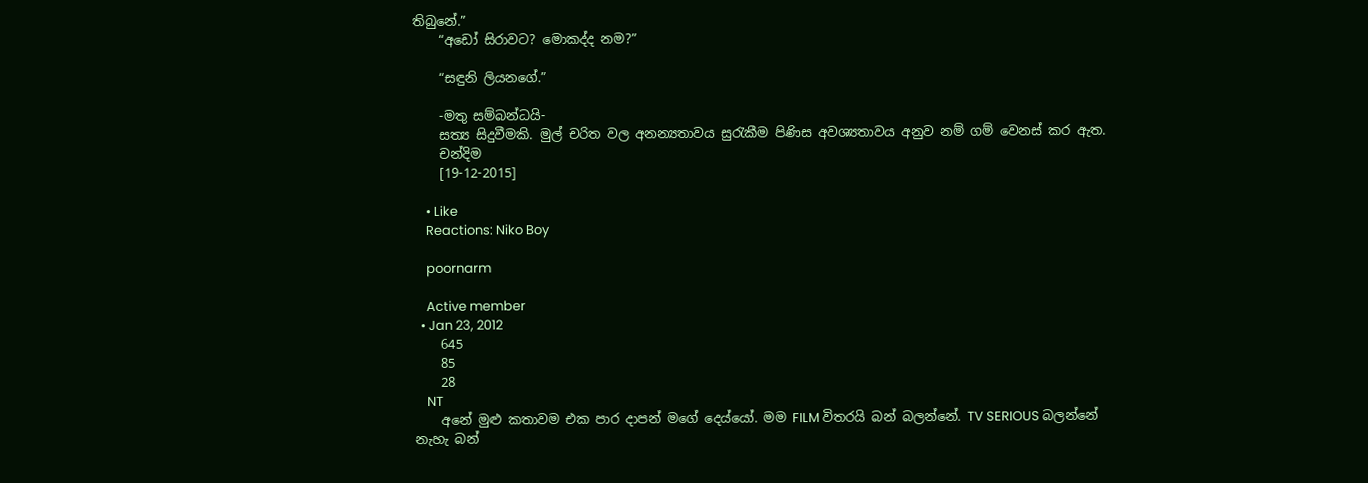තිබුනේ.”
    “අඩෝ සිරාවට? මොකද්ද නම?”

    “සඳුනි ලියනගේ.”

    -මතු සම්බන්ධයි-
    සත්‍ය සිදුවීමකි. මුල් චරිත වල අනන්‍යතාවය සුරැකීම පිණිස අවශ්‍යතාවය අනුව නම් ගම් වෙනස් කර ඇත.
    චන්දිම
    [19-12-2015]

    • Like
    Reactions: Niko Boy

    poornarm

    Active member
  • Jan 23, 2012
    645
    85
    28
    NT
    අනේ මුළු කතාවම එක පාර දාපන් මගේ දෙය්යෝ. මම FILM විතරයි බන් බලන්නේ. TV SERIOUS බලන්නේ නැහැ බන්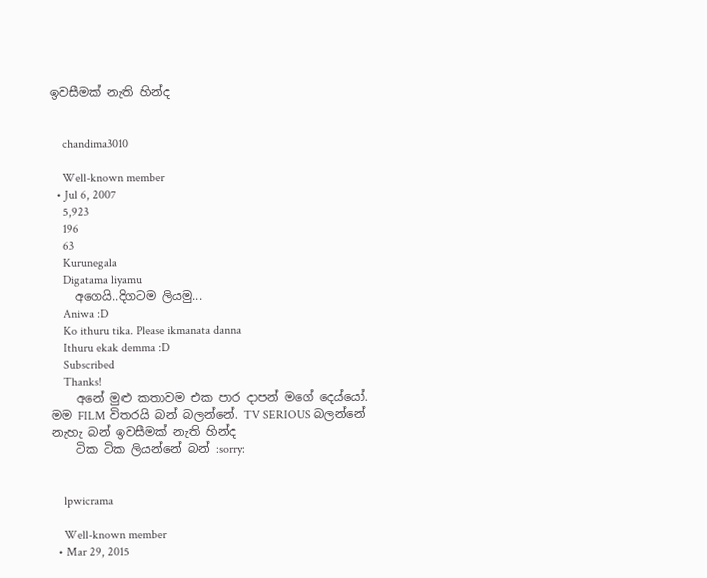ඉවසීමක් නැති හින්ද


    chandima3010

    Well-known member
  • Jul 6, 2007
    5,923
    196
    63
    Kurunegala
    Digatama liyamu
    අගෙයි..දිගටම ලියමු...
    Aniwa :D
    Ko ithuru tika. Please ikmanata danna
    Ithuru ekak demma :D
    Subscribed
    Thanks!
    අනේ මුළු කතාවම එක පාර දාපන් මගේ දෙය්යෝ. මම FILM විතරයි බන් බලන්නේ. TV SERIOUS බලන්නේ නැහැ බන් ඉවසීමක් නැති හින්ද
    ටික ටික ලියන්නේ බන් :sorry:


    lpwicrama

    Well-known member
  • Mar 29, 2015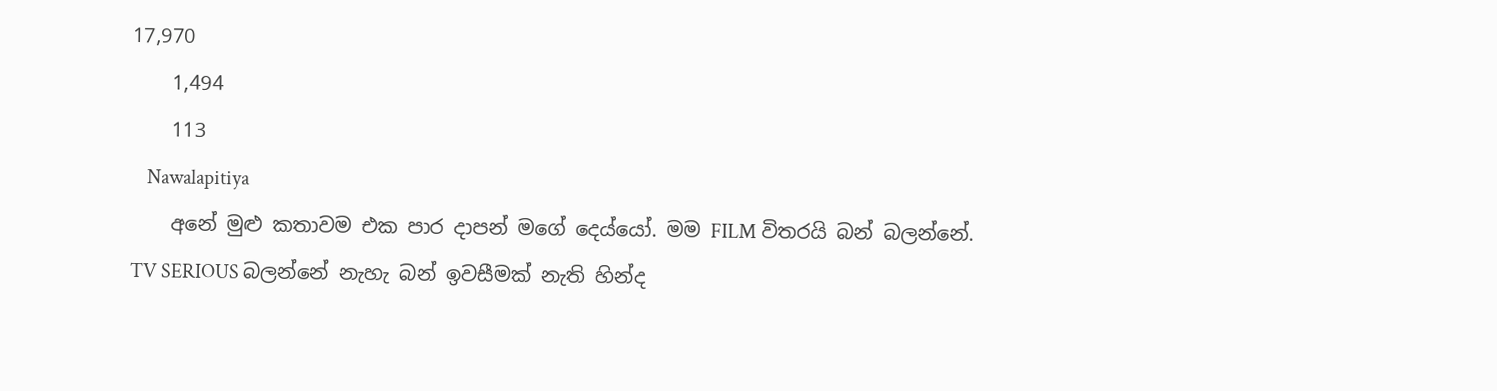17,970
    1,494
    113
    Nawalapitiya
    අනේ මුළු කතාවම එක පාර දාපන් මගේ දෙය්යෝ. මම FILM විතරයි බන් බලන්නේ. TV SERIOUS බලන්නේ නැහැ බන් ඉවසීමක් නැති හින්ද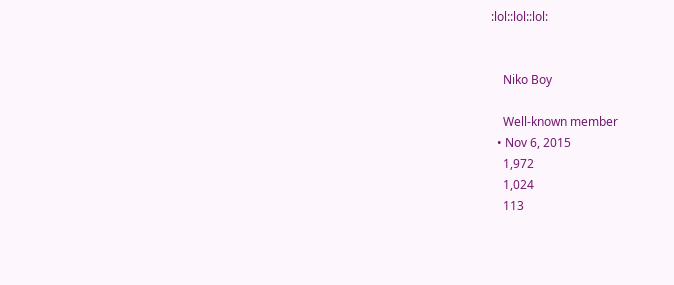:lol::lol::lol:


    Niko Boy

    Well-known member
  • Nov 6, 2015
    1,972
    1,024
    113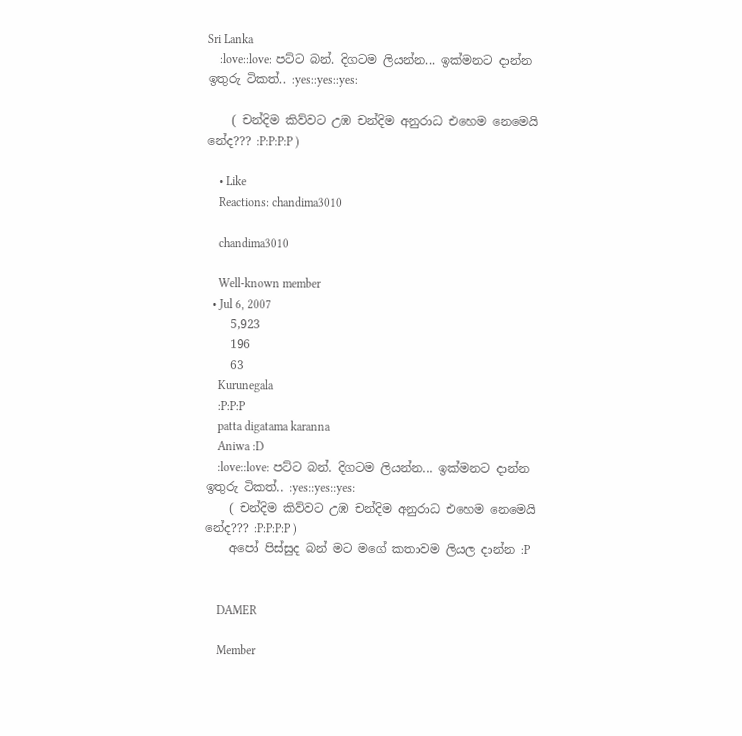Sri Lanka
    :love::love: පට්ට බන්. දිගටම ලියන්න... ඉක්මනට දාන්න ඉතුරු ටිකත්.. :yes::yes::yes:

    ( චන්දිම කිව්වට උඹ චන්දිම අනුරාධ එහෙම නෙමෙයි නේද??? :P:P:P:P )

    • Like
    Reactions: chandima3010

    chandima3010

    Well-known member
  • Jul 6, 2007
    5,923
    196
    63
    Kurunegala
    :P:P:P
    patta digatama karanna
    Aniwa :D
    :love::love: පට්ට බන්. දිගටම ලියන්න... ඉක්මනට දාන්න ඉතුරු ටිකත්.. :yes::yes::yes:
    ( චන්දිම කිව්වට උඹ චන්දිම අනුරාධ එහෙම නෙමෙයි නේද??? :P:P:P:P )
    අපෝ පිස්සුද බන් මට මගේ කතාවම ලියල දාන්න :P


    DAMER

    Member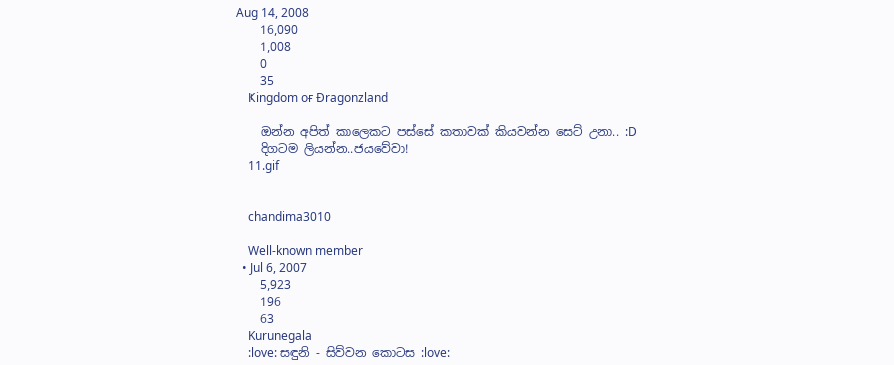Aug 14, 2008
    16,090
    1,008
    0
    35
    Ҝingdom oғ Ðragonzland

    ඔන්න අපිත් කාලෙකට පස්සේ කතාවක් කියවන්න සෙට් උනා.. :D
    දිගටම ලියන්න..ජයවේවා!
    11.gif


    chandima3010

    Well-known member
  • Jul 6, 2007
    5,923
    196
    63
    Kurunegala
    :love: සඳුනි - සිව්වන කොටස :love: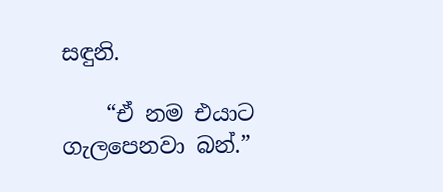සඳුනි.

    “ඒ නම එයාට ගැලපෙනවා බන්.”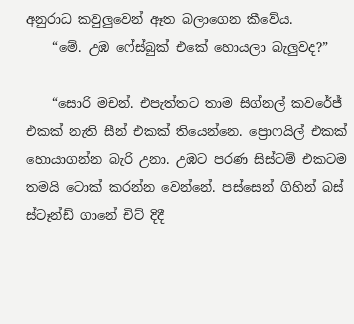අනුරාධ කවුලුවෙන් ඈත බලාගෙන කීවේය.
    “මේ. උඹ ෆේස්බුක් එකේ හොයලා බැලුවද?”

    “සොරි මචන්. එපැත්තට තාම සිග්නල් කවරේජ් එකක් නැති සීන් එකක් තියෙන්නෙ. ප්‍රොෆයිල් එකක් හොයාගන්න බැරි උනා. උඹට පරණ සිස්ටම් එකටම තමයි ටොක් කරන්න වෙන්නේ. පස්සෙන් ගිහින් බස් ස්ටෑන්ඩ් ගානේ චිට් දිදී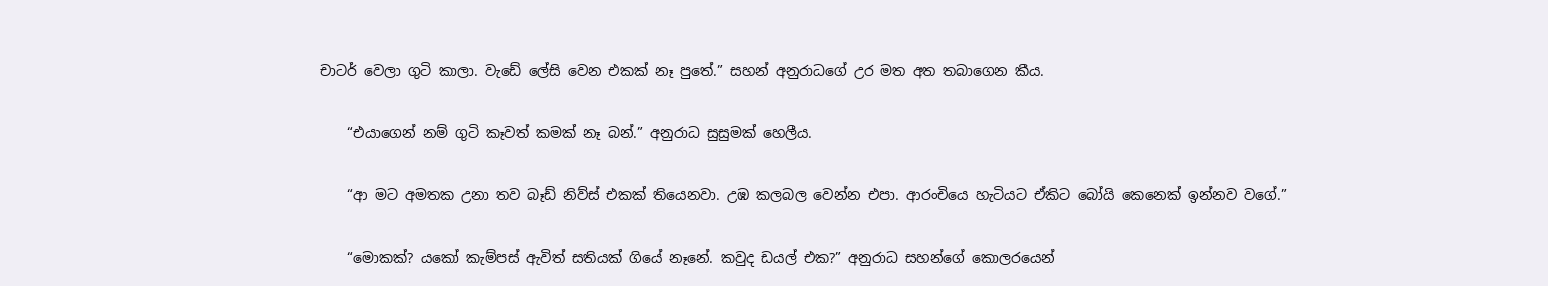චාටර් වෙලා ගුටි කාලා. වැඩේ ලේසි වෙන එකක් නෑ පුතේ.” සහන් අනුරාධගේ උර මත අත තබාගෙන කීය.

    “එයාගෙන් නම් ගුටි කෑවත් කමක් නෑ බන්.” අනුරාධ සුසුමක් හෙලීය.

    “ආ මට අමතක උනා තව බෑඩ් නිව්ස් එකක් තියෙනවා. උඹ කලබල වෙන්න එපා. ආරංචියෙ හැටියට ඒකිට ‍බෝයි කෙනෙක් ඉන්නව ව‍‍ගේ.”

    “මොකක්? යකෝ කැම්පස් ඇවිත් සතියක් ගියේ නෑනේ. කවුද ඩයල් එක?” අනුරාධ සහන්ගේ‍ කොල‍රයෙන්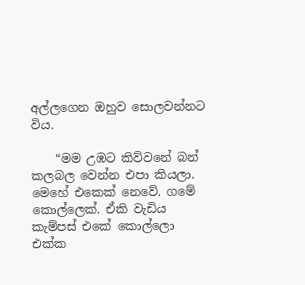අල්ලගෙන ‍ඔහුව ‍සොලවන්නට විය.

    “මම උඹට කිව්වනේ බන් කලබල වෙන්න එපා කියලා. මෙහේ එකෙක් නෙවේ. ගමේ කොල්ලෙක්. ඒකි වැඩිය කැම්පස් එකේ කොල්ලො එක්ක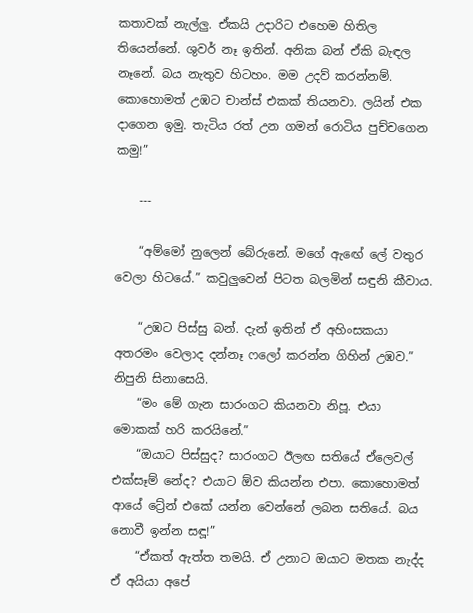කතාවක් නැල්ලු. ඒකයි උදාරිට එහෙම හිතිල තියෙන්නේ. ශුවර් නෑ ඉතින්. අනික බන් ඒකි බැඳල නෑනේ. බය නැතුව හිටහං. මම උදව් කරන්නම්. කොහොමත් උඹට චාන්ස් එකක් තියනවා. ලයින් එක දාගෙන ඉමු. තැටිය රත් උන ගමන් රොටිය පුච්චගෙන කමු!”

    ---

    “අම්මෝ නුලෙන් බේරුනේ. මගේ ඇඟේ ලේ වතුර වෙලා හිටයේ.” කවුලුවෙන් පිටත බලමින් සඳුනි කීවාය.

    “උඹට පිස්සු බන්. දැන් ඉතින් ඒ අහිංසකයා අතරමං වෙලාද දන්නෑ ෆලෝ කරන්න ගිහින් උඹව.” නිපුනි සිනාසෙයි.
    “මං මේ ගැන සාරංගට කියනවා නිපූ. එයා මොකක් හරි කරයිනේ.”
    “ඔයාට පිස්සුද? සාරංගට ඊලඟ සතියේ ඒලෙවල් එක්සෑම් නේද? එයාට ඕව කියන්න එපා. කොහොමත් ආයේ ට්‍රේන් එකේ ‍යන්න වෙන්නේ ලබන සතියේ. බය නොවී ඉන්න සඳූ!”
    “ඒකත් ඇත්ත තමයි. ඒ උනාට ඔයාට මතක නැද්ද ඒ අයියා අ‍පේ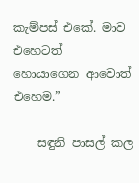කැම්පස් එකේ. මාව එහෙටත් හොයාගෙන ආවොත් එහෙම.”

    සඳුනි පාසල් කල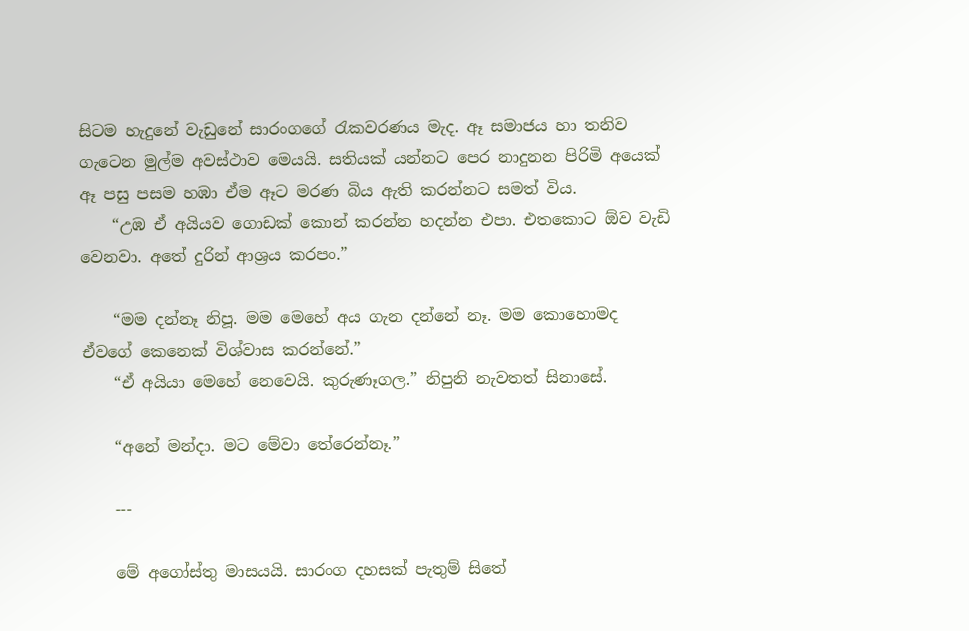සිටම හැදුනේ වැඩුනේ සාරංගගේ රැකවරණය මැද. ඈ සමාජය හා තනිව ගැටෙන මුල්ම අවස්ථාව මෙයයි. සතියක් යන්නට පෙර නාදුනන පිරිමි අයෙක් ඈ පසු පසම හඹා ඒම ඈට මරණ බිය ඇති කරන්නට සමත් විය.
    “උඹ ඒ අයියව ගොඩක් කොන් කරන්න හදන්න එපා. එතකොට ඕව වැඩි වෙනවා. අතේ දුරින් ආශ්‍රය කරපං.”

    “මම දන්නෑ නිපූ. මම මෙහේ අය ගැන දන්නේ නෑ. මම කොහොමද ඒවගේ කෙනෙක් විශ්වාස කරන්නේ.”
    “ඒ අයියා මෙහේ නෙවෙයි. කුරුණෑගල.” නිපුනි නැවතත් සිනාසේ.

    “අනේ මන්දා. මට මේවා තේරෙන්නෑ.”

    ---

    මේ අගෝස්තු මාසයයි. සාරංග දහසක් පැතුම් සිතේ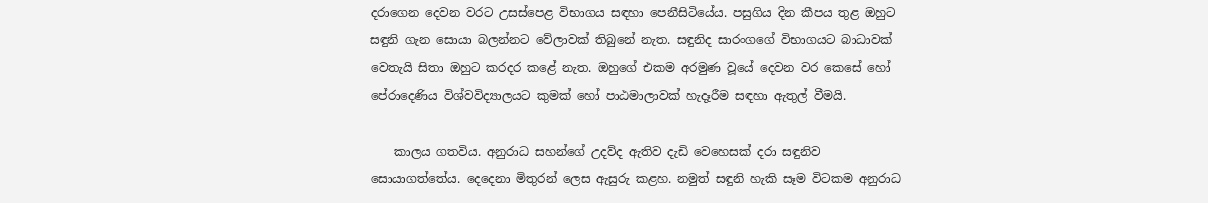දරාගෙන දෙවන වරට උසස්පෙළ විභාගය සඳහා පෙනීසිටියේය. පසුගිය දින කීපය තුළ ඔහුට සඳුනි ගැන සොයා බලන්නට වේලාවක් ති‍බුනේ නැත. සඳුනිද සාරංගගේ විභාගයට බාධාවක් වෙතැයි සිතා ඔහුට කරදර කළේ නැත. ඔහුගේ එකම අරමුණ වූයේ දෙවන වර කෙසේ හෝ පේරාදෙණිය විශ්වවිද්‍යාලයට කුමක් හෝ පාඨමාලාවක් හැදෑරීම සඳහා ඇතුල් වීමයි.

    කාලය ගතවිය. අනුරාධ සහන්ගේ උදව්ද ඇතිව දැඩි වෙහෙසක් දරා සඳුනිව සොයාගත්තේය. දෙදෙනා මිතුරන් ලෙස ඇසුරු කළහ. නමුත් සඳුනි හැකි සෑම විටකම අනුරාධ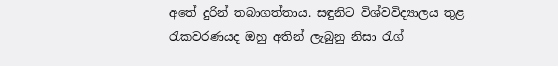අතේ දුරින් තබා‍ගත්තාය. සඳුනිට විශ්වවිද්‍යාලය තුළ රැකවරණයද ඔහු අතින් ලැබුනු නිසා රැග්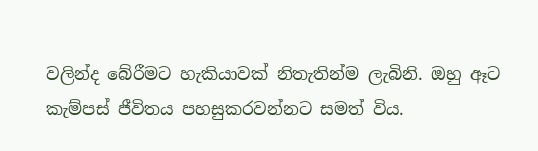වලින්ද බේරීමට හැකියාවක් නිතැතින්ම ලැබිනි. ඔහු ඈට කැම්පස් ජීවිතය පහසුකරවන්නට සමත් විය.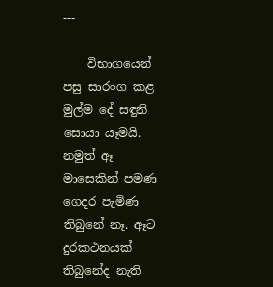---

    විභාගයෙන් පසු සාරංග කළ මුල්ම දේ සඳුනි සොයා යෑමයි. නමුත් ඈ මාසෙකින් පමණ ගෙදර පැමිණ තිබුනේ නෑ. ඈට දුරකථනයක් තිබුනේද නැති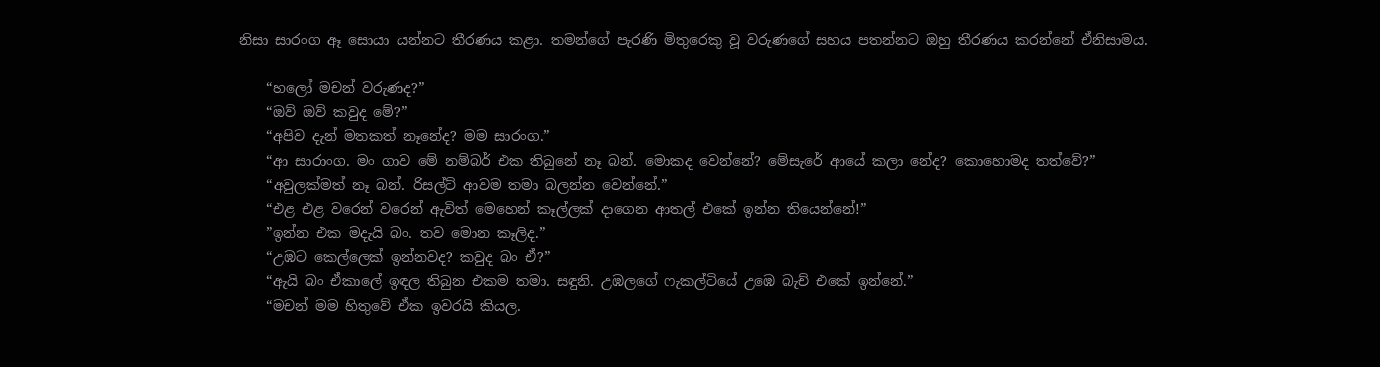නිසා සාරංග ඈ සොයා යන්නට තීරණය කළා. තමන්ගේ පැරණි මිතුරෙකු වූ ‍වරුණගේ සහය පතන්නට ඔහු තීරණය කරන්නේ ඒනිසාමය.

    “හලෝ මචන් වරුණද?”
    “ඔව් ඔව් කවුද මේ?”
    “අපිව දැන් මතකත් නෑනේද? මම සාරංග.”
    “ආ සාරාංග. මං ගාව මේ නම්බර් එක තිබුනේ නෑ බන්. මොකද වෙන්නේ? මේසැරේ ආයේ කලා නේද? කොහොමද තත්වේ?”
    “අවුලක්මත් නෑ බන්. රිසල්ට් ආවම තමා බලන්න වෙන්නේ.”
    “එළ එළ වරෙන් වරෙන් ඇවිත් මෙහෙන් කෑල්ලක් දාගෙන ආතල් එකේ ඉන්න තියෙන්නේ!”
    ”ඉන්න එක මදැයි බං. තව මොන කෑලිද.”
    “උඹට කෙල්ලෙක් ඉන්නවද? කවුද බං ඒ?”
    “ඇයි බං ඒකාලේ ඉඳල තිබුන එකම තමා. සඳුනි. උඹලගේ ෆැකල්ටියේ උඹෙ බැච් එකේ ඉන්නේ.”
    “මචන් මම හිතු‍වේ ඒක ඉවරයි කියල.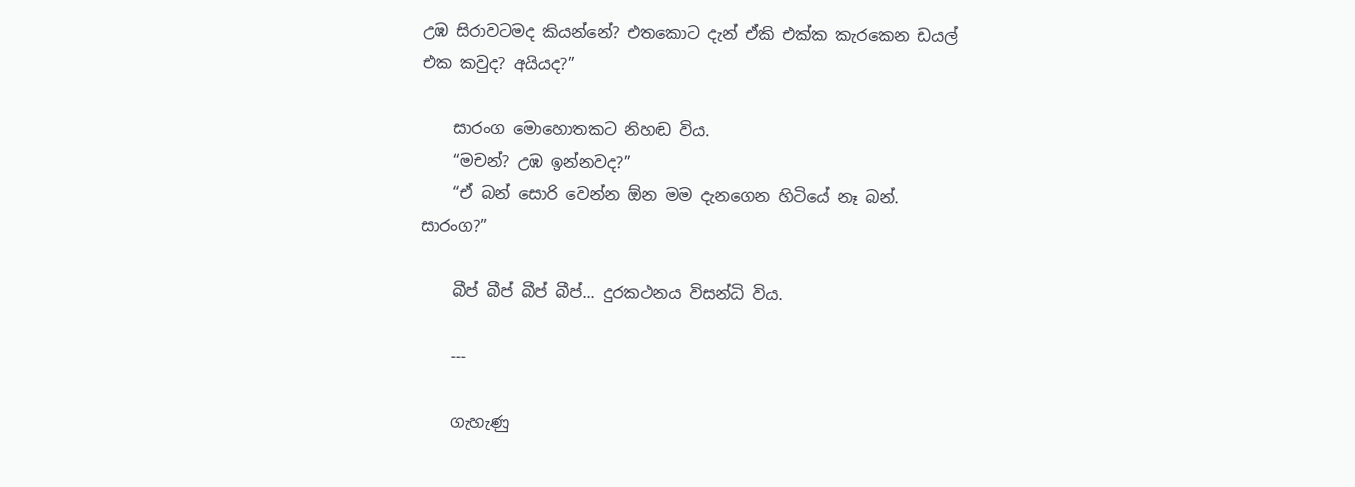උඹ සිරාවටමද කියන්නේ? එතකොට දැන් ඒකි එක්ක කැරකෙන ඩයල් එක කවුද? අයියද?”

    සාරංග මොහොතකට නිහඬ විය.
    “මචන්? උඹ ඉන්නවද?”
    “ඒ බන් සොරි වෙන්න ඕන මම දැනගෙන හිටියේ නෑ බන්. සාරංග?”

    බීප් බීප් බීප් බීප්... දුරකථනය විසන්ධි විය.

    ---

    ගැහැණු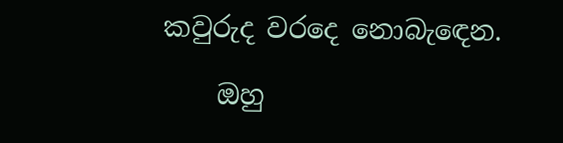කවුරුද වරදෙ නොබැඳෙන.

    ඔහු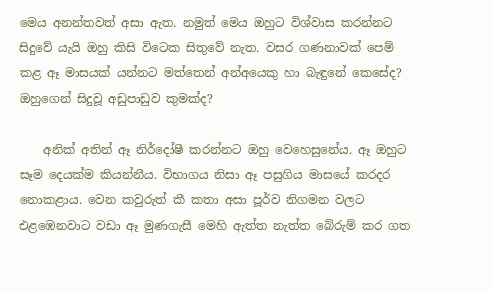මෙය අනන්තවත් අසා ඇත. නමුත් මෙය ඔහුට විශ්වාස කරන්නට සිදුවේ යැයි ඔහු කිසි විටෙක සිතුවේ නැත. වසර ගණනාවක් පෙම් කළ ඈ මාසයක් යන්නට මත්තෙන් අන්අයෙකු හා බැඳුනේ කෙසේද? ඔහුගෙන් සිදුවූ අඩුපාඩුව කුමක්ද?

    අනික් අතින් ඈ නිර්දෝෂී කරන්නට ඔහු වෙහෙසුනේය. ඈ ඔහුට සෑම දෙයක්ම කියන්නීය. විභාගය නිසා ඈ පසුගිය මාසයේ කරදර නොකළාය. වෙන කවුරුත් කී කතා අසා පූර්ව නිගමන වල‍ට එළඹෙනවාට වඩා ඈ මුණගැසී මෙහි ඇත්ත නැත්ත බේරුම් කර ගත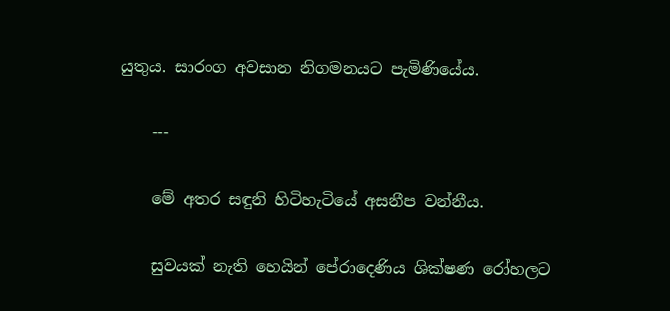යුතුය. සාරංග අවසාන නිගමනයට පැමිණි‍යේය.

    ---

    මේ අතර සඳුනි හිටිහැටියේ අසනීප වන්නීය.

    සුවයක් නැති හෙයින් පේරාදෙණිය ශික්ෂණ රෝහල‍ට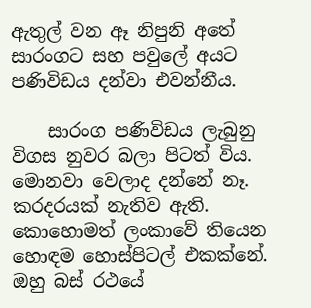ඇතුල් වන ඈ නිපුනි අතේ සාරංගට සහ පවුලේ අයට පණිවිඩය දන්වා එවන්නීය.

    සාරංග පණිවිඩය ලැබුනු විගස නුවර බලා පිටත් විය. මොනවා වෙලාද දන්නේ නෑ. කරදරයක් නැතිව ඇති. කොහොමත් ලංකාවේ තියෙන හොඳම හොස්පිටල් එකක්නේ. ඔහු බස් රථ‍යේ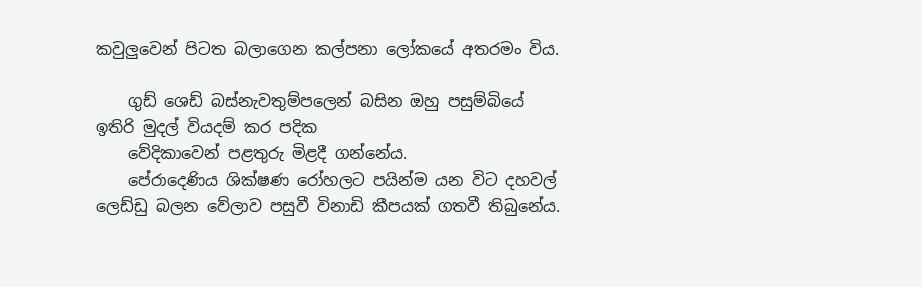කවුලුවෙන් පිටත බලාගෙන කල්පනා ලෝක‍‍යේ අතරමං විය.

    ගුඩ් ශෙඩ් බස්නැවතුම්පලෙන් බසින ඔහු පසුම්බියේ ඉතිරි මුදල් වියදම් කර පදික‍
    වේදිකා‍වෙන් පළතුරු මිළදී ගන්නේය.
    පේරාදෙණිය ශික්ෂණ රෝහල‍ට පයින්ම යන විට දහවල් ලෙඩ්ඩු බලන වේලාව පසුවී විනාඩි කීපයක් ගතවී තිබුනේය.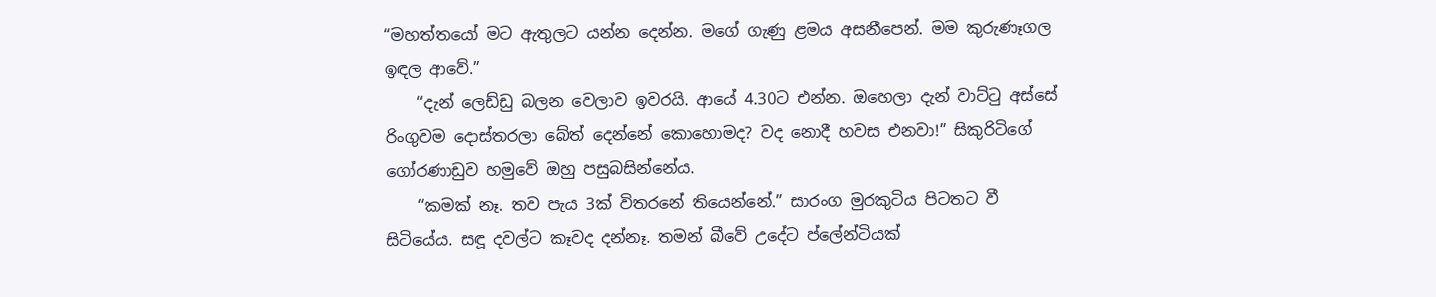“මහත්තයෝ මට ඇතුලට යන්න දෙන්න. මගේ ගැණු ළමය අසනීපෙන්. මම කුරුණෑගල ඉඳල ආවේ.”
    “දැන් ලෙඩ්ඩු බලන වෙලාව ඉවරයි. ආයේ 4.30ට එන්න. ඔහෙලා දැන් වාට්ටු අස්සේ රිංගුවම දොස්තරලා බේත් දෙන්නේ කොහොමද? වද නොදී හවස එන‍වා!” සිකුරිටිගේ ගෝරණාඩුව හමුවේ ඔහු පසුබසින්නේය.
    “කමක් නෑ. තව පැය 3ක් විතරනේ තියෙන්නේ.” සාරංග මුරකුටිය පිටතට වී සිටියේය. සඳූ දවල්ට කෑවද දන්නෑ. තමන් බීවේ උදේට ප්ලේන්ටියක්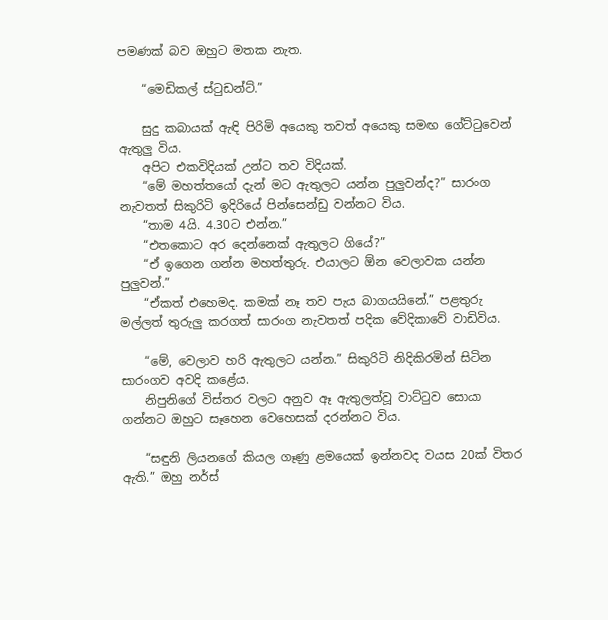පමණක් බව ඔහුට මතක නැත.

    “මෙඩිකල් ස්ටුඩන්ට්.”

    සුදු කබායක් ඇඳි පිරිමි අයෙකු තවත් අයෙකු සමඟ ගේට්ටුවෙන් ඇතුලු විය.
    අපිට එකවිදියක් උන්ට තව විදියක්.
    “මේ මහත්තයෝ දැන් මට ඇතුලට යන්න පුලුවන්ද?” සාරංග නැවතත් සිකුරිටි ඉදිරියේ පින්සෙන්ඩු වන්නට විය.
    “තාම 4යි. 4.30ට එන්න.”
    “එතකොට අර දෙන්නෙක් ඇතුලට ගියේ?”
    “ඒ ඉගෙන ගන්න මහත්තුරු. එයාලට ඕන වෙලාවක යන්න පුලුවන්.”
    “ඒකත් එහෙමද. කමක් නෑ තව පැය බාගයයිනේ.” පළතුරු මල්ලත් තුරුලු කරගත් සාරංග නැවතත් පදික වේදිකාවේ වාඩිවිය.

    “මේ, වෙලාව හරි ඇතුලට යන්න.” සිකුරිටි නිදිකිරමින් සිටින සාරංගව අවදි කළේය.
    නිපුනිගේ විස්තර වලට අනුව ඈ ඇතුලත්වූ වාට්ටුව සොයා ගන්නට ඔහුට සෑහෙන වෙහෙසක් දරන්නට විය.

    “සඳුනි ලි‍ය‍නගේ කියල ගෑණු ළමයෙක් ඉන්නවද වයස 20ක් විතර ඇති.” ඔහු නර්ස්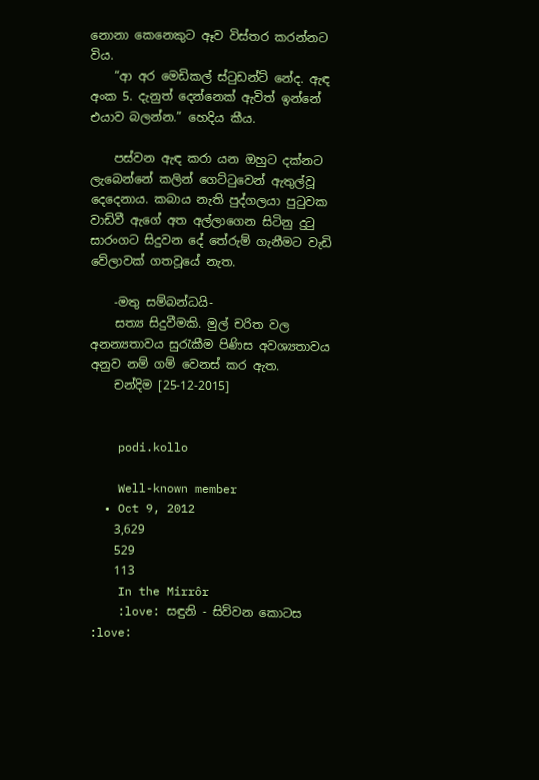නොනා කෙනෙකුට ඈව විස්තර කරන්නට විය.
    “ආ අර මෙඩිකල් ස්ටුඩන්ට් නේද. ඇඳ අංක 5. දැනුත්‍ දෙන්නෙක් ඇවිත් ඉන්නේ එයාව බලන්න.” හෙදිය කීය.

    පස්වන ඇඳ කරා යන ඔහුට දක්නට ලැබෙන්නේ කලින් ගෙට්ටුවෙන් ඇතුල්වූ දෙදෙනාය. කබාය නැති පුද්ගලයා පුටුවක වාඩිවී ඇගේ අත අල්ලාගෙන සිටිනු දුටු සාරංග‍ට සිදුවන දේ තේරුම් ගැනීමට වැඩි වේලාවක් ගතවූයේ නැත.

    -මතු සම්බන්ධයි-
    සත්‍ය සිදුවීමකි. මුල් චරිත වල අනන්‍යතාවය සුරැකීම පිණිස අවශ්‍යතාවය අනුව නම් ගම් වෙනස් කර ඇත.
    චන්දිම [25-12-2015]


    podi.kollo

    Well-known member
  • Oct 9, 2012
    3,629
    529
    113
    In the Mirrôr
    :love: සඳුනි - සිව්වන කොටස :love: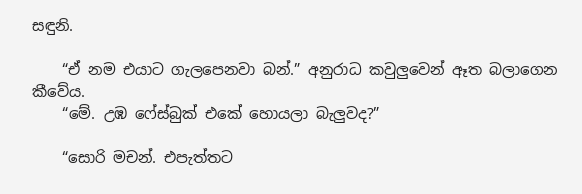සඳුනි.

    “ඒ නම එයාට ගැලපෙනවා බන්.” අනුරාධ කවුලුවෙන් ඈත බලාගෙන කීවේය.
    “මේ. උඹ ෆේස්බුක් එකේ හොයලා බැලුවද?”

    “සොරි මචන්. එපැත්තට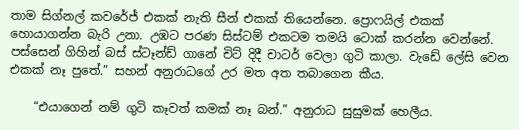තාම සිග්නල් කවරේජ් එකක් නැති සීන් එකක් තියෙන්නෙ. ප්‍රොෆයිල් එකක් හොයාගන්න බැරි උනා. උඹට පරණ සිස්ටම් එකටම තමයි ටොක් කරන්න වෙන්නේ. පස්සෙන් ගිහින් බස් ස්ටෑන්ඩ් ගානේ චිට් දිදී චාටර් වෙලා ගුටි කාලා. වැඩේ ලේසි වෙන එකක් නෑ පුතේ.” සහන් අනුරාධගේ උර මත අත තබාගෙන කීය.

    “එයාගෙන් නම් ගුටි කෑවත් කමක් නෑ බන්.” අනුරාධ සුසුමක් හෙලීය.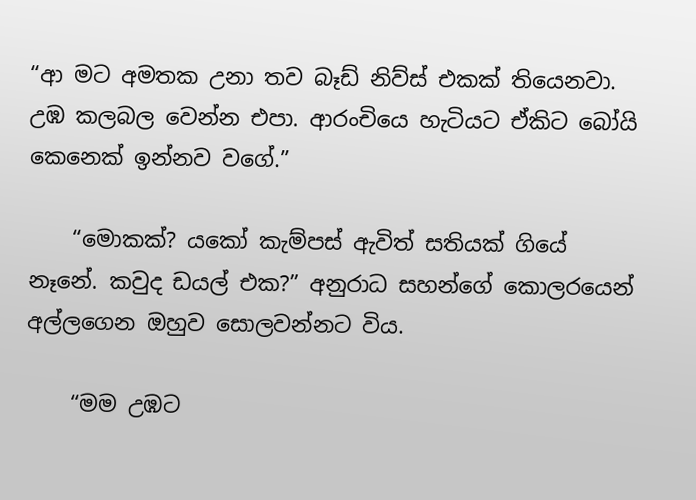“ආ මට අමතක උනා තව බෑඩ් නිව්ස් එකක් තියෙනවා. උඹ කලබල වෙන්න එපා. ආරංචියෙ හැටියට ඒකිට ‍බෝයි කෙනෙක් ඉන්නව ව‍‍ගේ.”

    “මොකක්? යකෝ කැම්පස් ඇවිත් සතියක් ගියේ නෑනේ. කවුද ඩයල් එක?” අනුරාධ සහන්ගේ‍ කොල‍රයෙන් අල්ලගෙන ‍ඔහුව ‍සොලවන්නට විය.

    “මම උඹට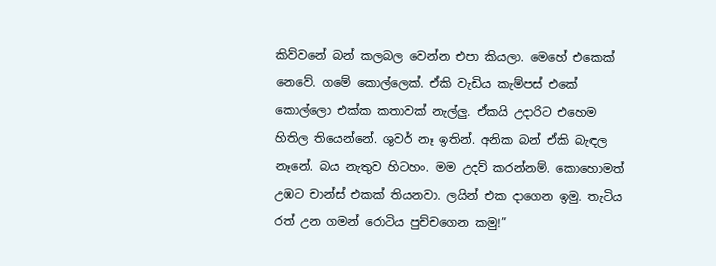කිව්වනේ බන් කලබල වෙන්න එපා කියලා. මෙහේ එකෙක් නෙවේ. ගමේ කොල්ලෙක්. ඒකි වැඩිය කැම්පස් එකේ කොල්ලො එක්ක කතාවක් නැල්ලු. ඒකයි උදාරිට එහෙම හිතිල තියෙන්නේ. ශුවර් නෑ ඉතින්. අනික බන් ඒකි බැඳල නෑනේ. බය නැතුව හිටහං. මම උදව් කරන්නම්. කොහොමත් උඹට චාන්ස් එකක් තියනවා. ලයින් එක දාගෙන ඉමු. තැටිය රත් උන ගමන් රොටිය පුච්චගෙන කමු!”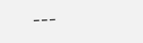---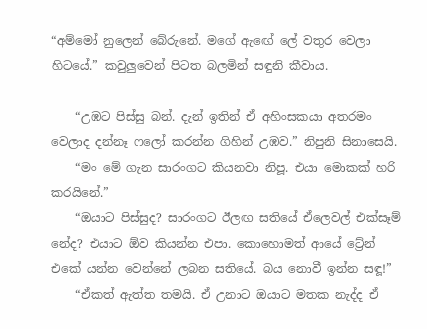“අම්මෝ නුලෙන් බේරුනේ. මගේ ඇඟේ ලේ වතුර වෙලා හිටයේ.” කවුලුවෙන් පිටත බලමින් සඳුනි කීවාය.

    “උඹට පිස්සු බන්. දැන් ඉතින් ඒ අහිංසකයා අතරමං වෙලාද දන්නෑ ෆලෝ කරන්න ගිහින් උඹව.” නිපුනි සිනාසෙයි.
    “මං මේ ගැන සාරංගට කියනවා නිපූ. එයා මොකක් හරි කරයිනේ.”
    “ඔයාට පිස්සුද? සාරංගට ඊලඟ සතියේ ඒලෙවල් එක්සෑම් නේද? එයාට ඕව කියන්න එපා. කොහොමත් ආයේ ට්‍රේන් එකේ ‍යන්න වෙන්නේ ලබන සතියේ. බය නොවී ඉන්න සඳූ!”
    “ඒකත් ඇත්ත තමයි. ඒ උනාට ඔයාට මතක නැද්ද ඒ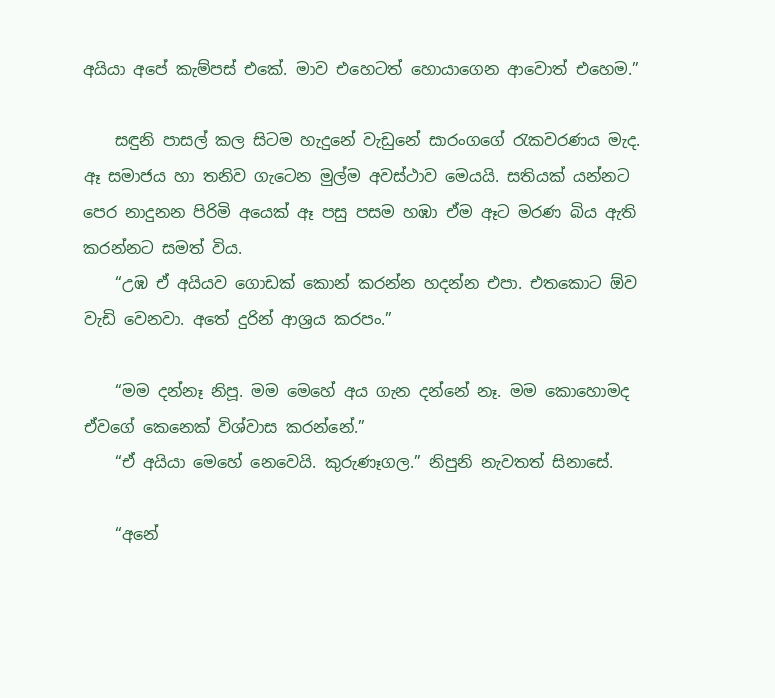අයියා අ‍පේ කැම්පස් එකේ. මාව එහෙටත් හොයාගෙන ආවොත් එහෙම.”

    සඳුනි පාසල් කල සිටම හැදුනේ වැඩුනේ සාරංගගේ රැකවරණය මැද. ඈ සමාජය හා තනිව ගැටෙන මුල්ම අවස්ථාව මෙයයි. සතියක් යන්නට පෙර නාදුනන පිරිමි අයෙක් ඈ පසු පසම හඹා ඒම ඈට මරණ බිය ඇති කරන්නට සමත් විය.
    “උඹ ඒ අයියව ගොඩක් කොන් කරන්න හදන්න එපා. එතකොට ඕව වැඩි වෙනවා. අතේ දුරින් ආශ්‍රය කරපං.”

    “මම දන්නෑ නිපූ. මම මෙහේ අය ගැන දන්නේ නෑ. මම කොහොමද ඒවගේ කෙනෙක් විශ්වාස කරන්නේ.”
    “ඒ අයියා මෙහේ නෙවෙයි. කුරුණෑගල.” නිපුනි නැවතත් සිනාසේ.

    “අනේ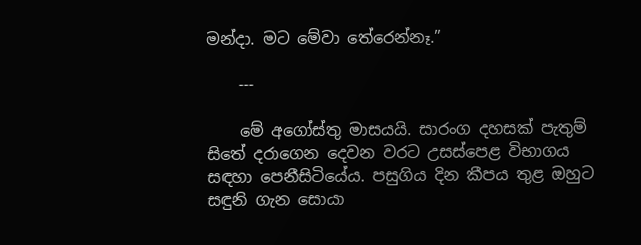මන්දා. මට මේවා තේරෙන්නෑ.”

    ---

    මේ අගෝස්තු මාසයයි. සාරංග දහසක් පැතුම් සිතේ දරාගෙන දෙවන වරට උසස්පෙළ විභාගය සඳහා පෙනීසිටියේය. පසුගිය දින කීපය තුළ ඔහුට සඳුනි ගැන සොයා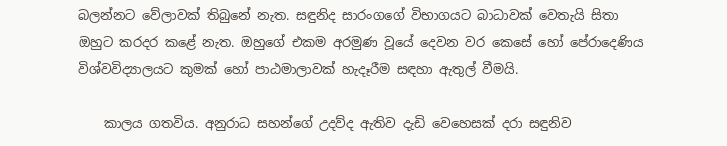බලන්නට වේලාවක් ති‍බුනේ නැත. සඳුනිද සාරංගගේ විභාගයට බාධාවක් වෙතැයි සිතා ඔහුට කරදර කළේ නැත. ඔහුගේ එකම අරමුණ වූයේ දෙවන වර කෙසේ හෝ පේරාදෙණිය විශ්වවිද්‍යාලයට කුමක් හෝ පාඨමාලාවක් හැදෑරීම සඳහා ඇතුල් වීමයි.

    කාලය ගතවිය. අනුරාධ සහන්ගේ උදව්ද ඇතිව දැඩි වෙහෙසක් දරා සඳුනිව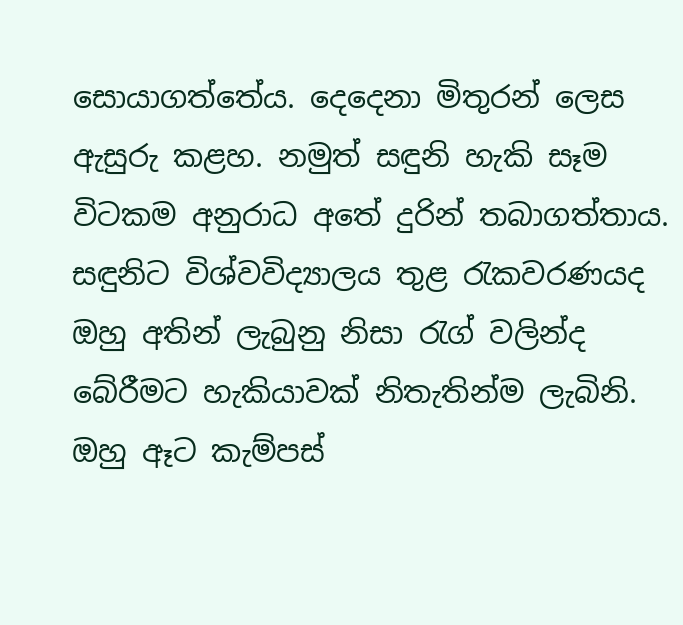සොයාගත්තේය. දෙදෙනා මිතුරන් ලෙස ඇසුරු කළහ. නමුත් සඳුනි හැකි සෑම විටකම අනුරාධ අතේ දුරින් තබා‍ගත්තාය. සඳුනිට විශ්වවිද්‍යාලය තුළ රැකවරණයද ඔහු අතින් ලැබුනු නිසා රැග් වලින්ද බේරීමට හැකියාවක් නිතැතින්ම ලැබිනි. ඔහු ඈට කැම්පස්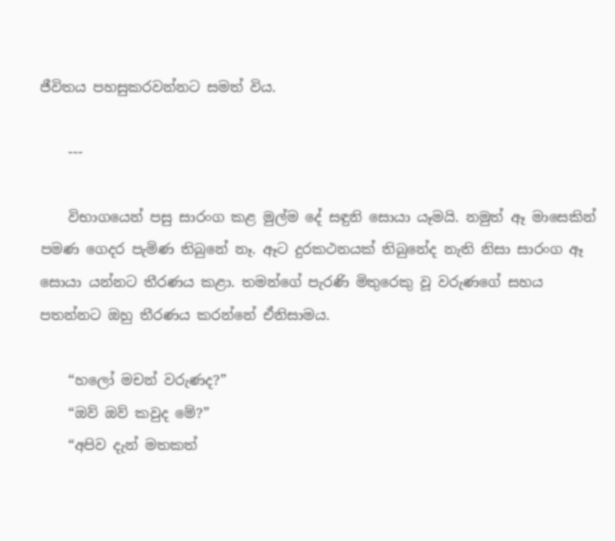ජීවිතය පහසුකරවන්නට සමත් විය.

    ---

    විභාගයෙන් පසු සාරංග කළ මුල්ම දේ සඳුනි සොයා යෑමයි. නමුත් ඈ මාසෙකින් පමණ ගෙදර පැමිණ තිබුනේ නෑ. ඈට දුරකථනයක් තිබුනේද නැති නිසා සාරංග ඈ සොයා යන්නට තීරණය කළා. තමන්ගේ පැරණි මිතුරෙකු වූ ‍වරුණගේ සහය පතන්නට ඔහු තීරණය කරන්නේ ඒනිසාමය.

    “හලෝ මචන් වරුණද?”
    “ඔව් ඔව් කවුද මේ?”
    “අපිව දැන් මතකත්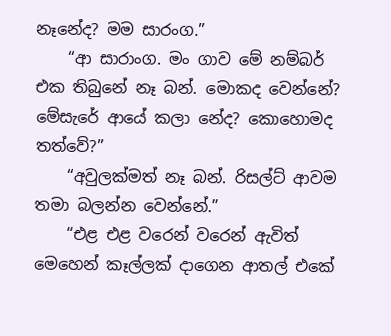නෑනේද? මම සාරංග.”
    “ආ සාරාංග. මං ගාව මේ නම්බර් එක තිබුනේ නෑ බන්. මොකද වෙන්නේ? මේසැරේ ආයේ කලා නේද? කොහොමද තත්වේ?”
    “අවුලක්මත් නෑ බන්. රිසල්ට් ආවම තමා බලන්න වෙන්නේ.”
    “එළ එළ වරෙන් වරෙන් ඇවිත් මෙහෙන් කෑල්ලක් දාගෙන ආතල් එකේ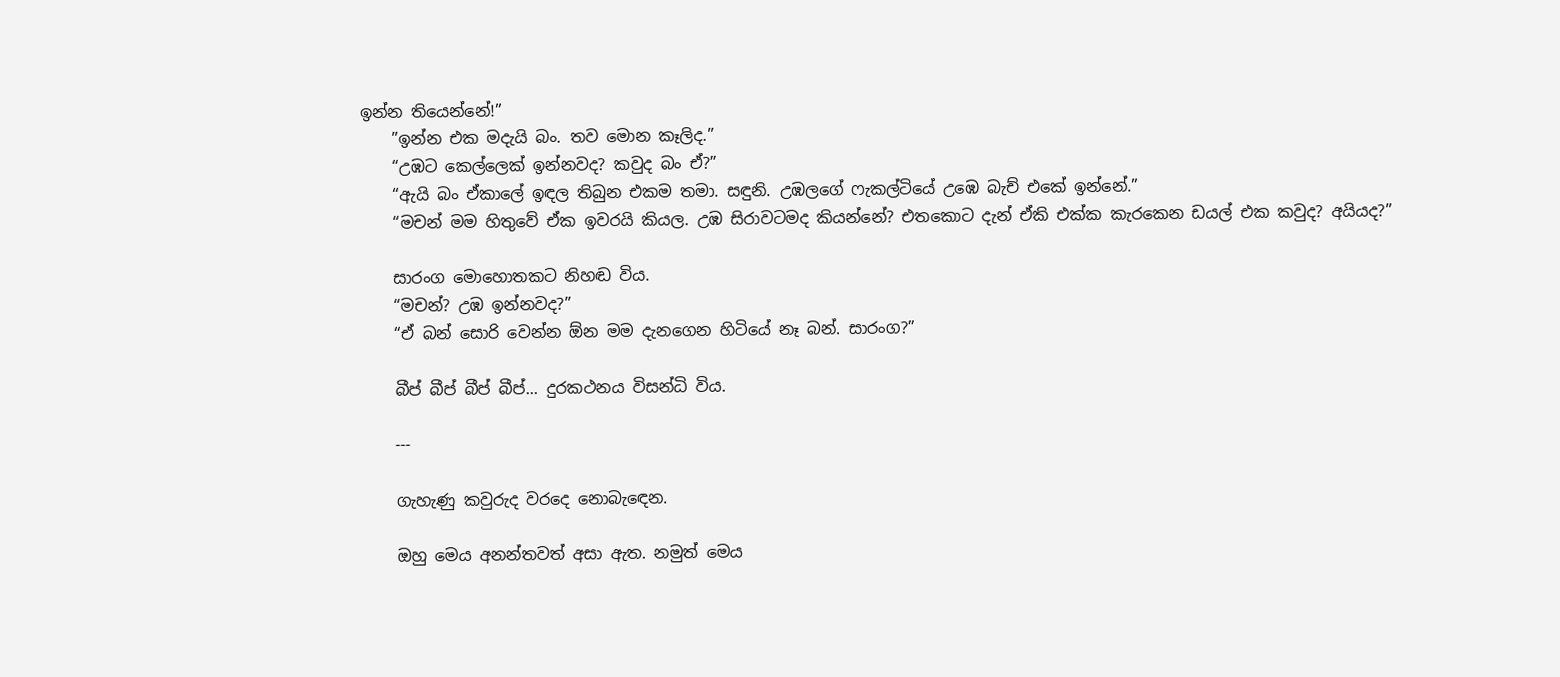ඉන්න තියෙන්නේ!”
    ”ඉන්න එක මදැයි බං. තව මොන කෑලිද.”
    “උඹට කෙල්ලෙක් ඉන්නවද? කවුද බං ඒ?”
    “ඇයි බං ඒකාලේ ඉඳල තිබුන එකම තමා. සඳුනි. උඹලගේ ෆැකල්ටියේ උඹෙ බැච් එකේ ඉන්නේ.”
    “මචන් මම හිතු‍වේ ඒක ඉවරයි කියල. උඹ සිරාවටමද කියන්නේ? එතකොට දැන් ඒකි එක්ක කැරකෙන ඩයල් එක කවුද? අයියද?”

    සාරංග මොහොතකට නිහඬ විය.
    “මචන්? උඹ ඉන්නවද?”
    “ඒ බන් සොරි වෙන්න ඕන මම දැනගෙන හිටියේ නෑ බන්. සාරංග?”

    බීප් බීප් බීප් බීප්... දුරකථනය විසන්ධි විය.

    ---

    ගැහැණු කවුරුද වරදෙ නොබැඳෙන.

    ඔහු මෙය අනන්තවත් අසා ඇත. නමුත් මෙය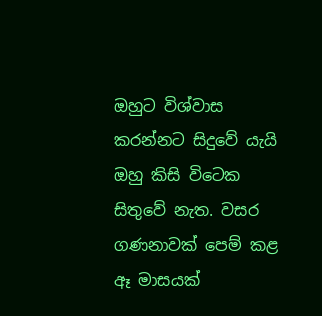ඔහුට විශ්වාස කරන්නට සිදුවේ යැයි ඔහු කිසි විටෙක සිතුවේ නැත. වසර ගණනාවක් පෙම් කළ ඈ මාසයක්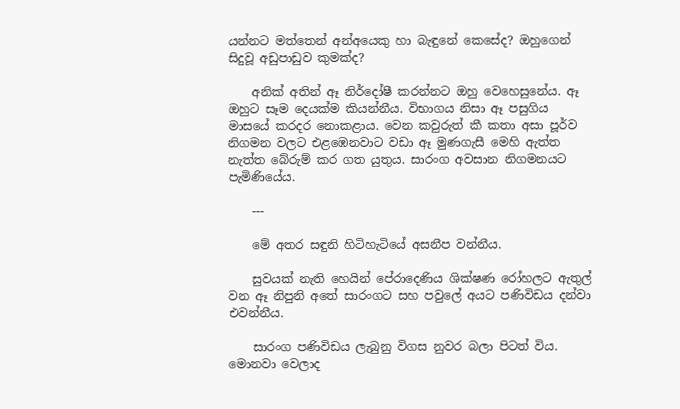යන්නට මත්තෙන් අන්අයෙකු හා බැඳුනේ කෙසේද? ඔහුගෙන් සිදුවූ අඩුපාඩුව කුමක්ද?

    අනික් අතින් ඈ නිර්දෝෂී කරන්නට ඔහු වෙහෙසුනේය. ඈ ඔහුට සෑම දෙයක්ම කියන්නීය. විභාගය නිසා ඈ පසුගිය මාසයේ කරදර නොකළාය. වෙන කවුරුත් කී කතා අසා පූර්ව නිගමන වල‍ට එළඹෙනවාට වඩා ඈ මුණගැසී මෙහි ඇත්ත නැත්ත බේරුම් කර ගත යුතුය. සාරංග අවසාන නිගමනයට පැමිණි‍යේය.

    ---

    මේ අතර සඳුනි හිටිහැටියේ අසනීප වන්නීය.

    සුවයක් නැති හෙයින් පේරාදෙණිය ශික්ෂණ රෝහල‍ට ඇතුල් වන ඈ නිපුනි අතේ සාරංගට සහ පවුලේ අයට පණිවිඩය දන්වා එවන්නීය.

    සාරංග පණිවිඩය ලැබුනු විගස නුවර බලා පිටත් විය. මොනවා වෙලාද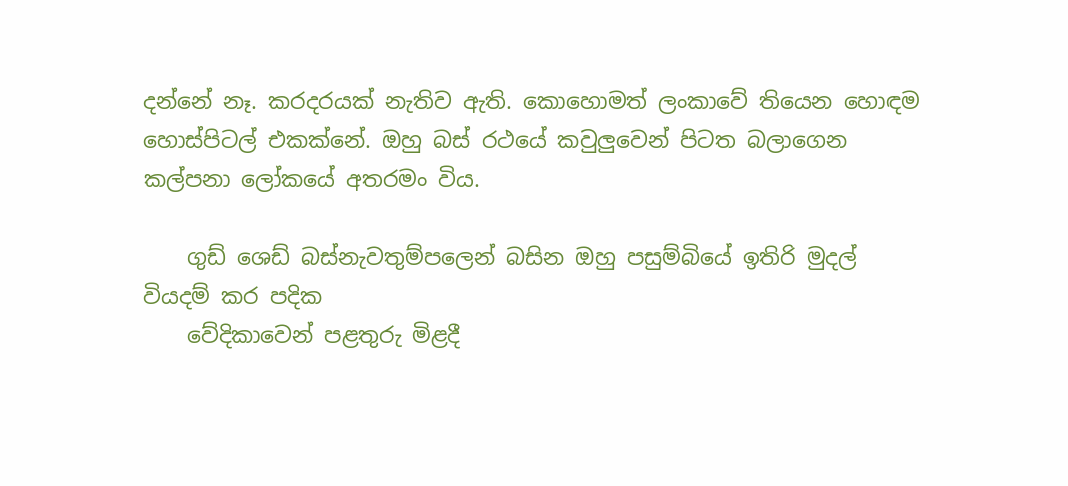දන්නේ නෑ. කරදරයක් නැතිව ඇති. කොහොමත් ලංකාවේ තියෙන හොඳම හොස්පිටල් එකක්නේ. ඔහු බස් රථ‍යේ කවුලුවෙන් පිටත බලාගෙන කල්පනා ලෝක‍‍යේ අතරමං විය.

    ගුඩ් ශෙඩ් බස්නැවතුම්පලෙන් බසින ඔහු පසුම්බියේ ඉතිරි මුදල් වියදම් කර පදික‍
    වේදිකා‍වෙන් පළතුරු මිළදී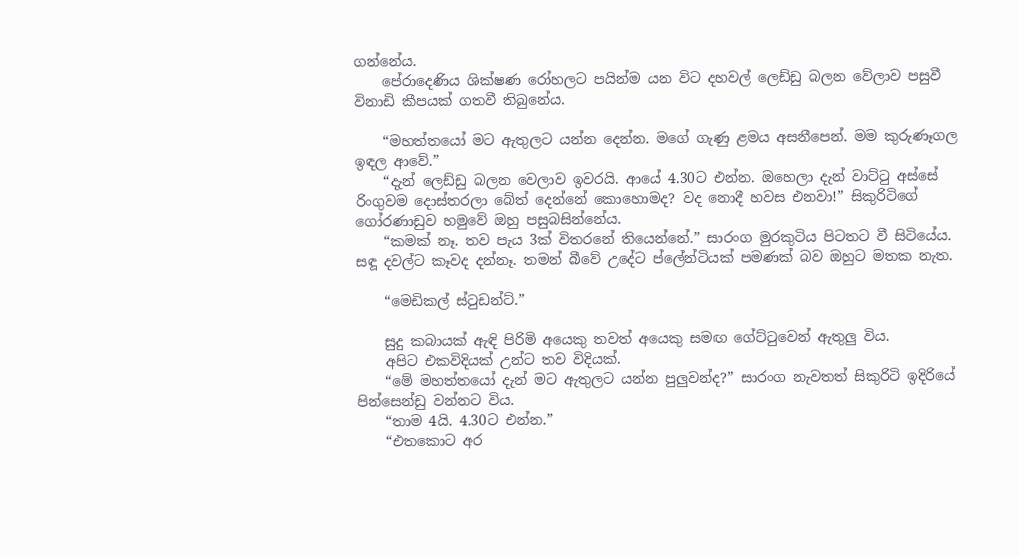ගන්නේය.
    පේරාදෙණිය ශික්ෂණ රෝහල‍ට පයින්ම යන විට දහවල් ලෙඩ්ඩු බලන වේලාව පසුවී විනාඩි කීපයක් ගතවී තිබුනේය.

    “මහත්තයෝ මට ඇතුලට යන්න දෙන්න. මගේ ගැණු ළමය අසනීපෙන්. මම කුරුණෑගල ඉඳල ආවේ.”
    “දැන් ලෙඩ්ඩු බලන වෙලාව ඉවරයි. ආයේ 4.30ට එන්න. ඔහෙලා දැන් වාට්ටු අස්සේ රිංගුවම දොස්තරලා බේත් දෙන්නේ කොහොමද? වද නොදී හවස එන‍වා!” සිකුරිටිගේ ගෝරණාඩුව හමුවේ ඔහු පසුබසින්නේය.
    “කමක් නෑ. තව පැය 3ක් විතරනේ තියෙන්නේ.” සාරංග මුරකුටිය පිටතට වී සිටියේය. සඳූ දවල්ට කෑවද දන්නෑ. තමන් බීවේ උදේට ප්ලේන්ටියක් පමණක් බව ඔහුට මතක නැත.

    “මෙඩිකල් ස්ටුඩන්ට්.”

    සුදු කබායක් ඇඳි පිරිමි අයෙකු තවත් අයෙකු සමඟ ගේට්ටුවෙන් ඇතුලු විය.
    අපිට එකවිදියක් උන්ට තව විදියක්.
    “මේ මහත්තයෝ දැන් මට ඇතුලට යන්න පුලුවන්ද?” සාරංග නැවතත් සිකුරිටි ඉදිරියේ පින්සෙන්ඩු වන්නට විය.
    “තාම 4යි. 4.30ට එන්න.”
    “එතකොට අර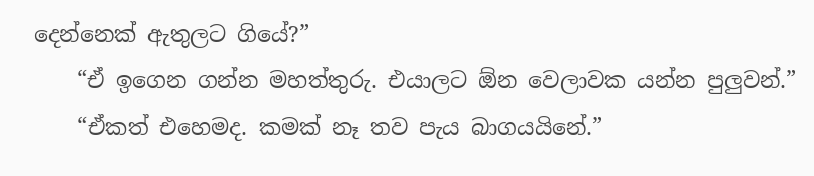දෙන්නෙක් ඇතුලට ගියේ?”
    “ඒ ඉගෙන ගන්න මහත්තුරු. එයාලට ඕන වෙලාවක යන්න පුලුවන්.”
    “ඒකත් එහෙමද. කමක් නෑ තව පැය බාගයයිනේ.”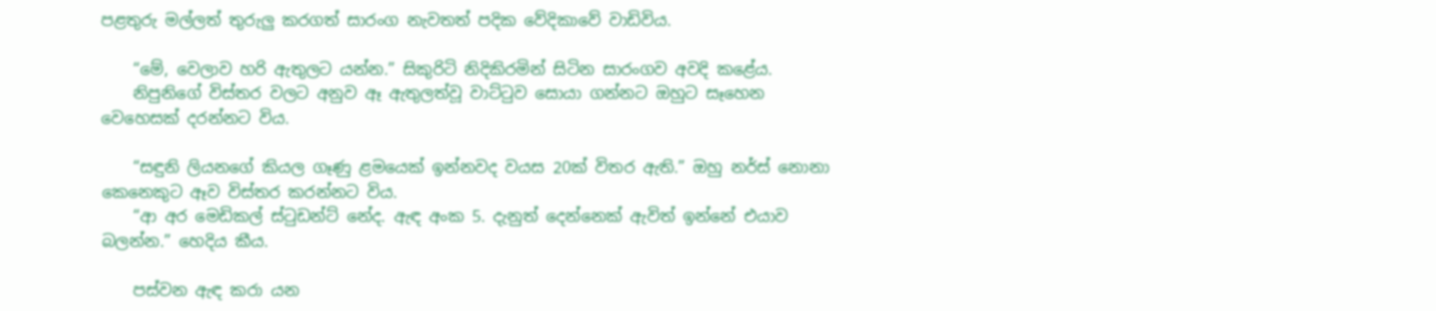පළතුරු මල්ලත් තුරුලු කරගත් සාරංග නැවතත් පදික වේදිකාවේ වාඩිවිය.

    “මේ, වෙලාව හරි ඇතුලට යන්න.” සිකුරිටි නිදිකිරමින් සිටින සාරංගව අවදි කළේය.
    නිපුනිගේ විස්තර වලට අනුව ඈ ඇතුලත්වූ වාට්ටුව සොයා ගන්නට ඔහුට සෑහෙන වෙහෙසක් දරන්නට විය.

    “සඳුනි ලි‍ය‍නගේ කියල ගෑණු ළමයෙක් ඉන්නවද වයස 20ක් විතර ඇති.” ඔහු නර්ස් නොනා කෙනෙකුට ඈව විස්තර කරන්නට විය.
    “ආ අර මෙඩිකල් ස්ටුඩන්ට් නේද. ඇඳ අංක 5. දැනුත්‍ දෙන්නෙක් ඇවිත් ඉන්නේ එයාව බලන්න.” හෙදිය කීය.

    පස්වන ඇඳ කරා යන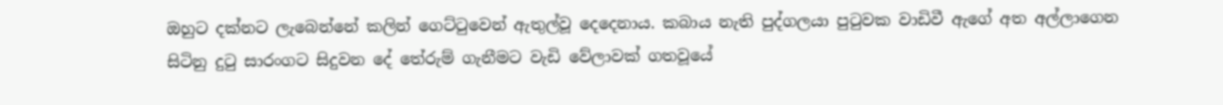ඔහුට දක්නට ලැබෙන්නේ කලින් ගෙට්ටුවෙන් ඇතුල්වූ දෙදෙනාය. කබාය නැති පුද්ගලයා පුටුවක වාඩිවී ඇගේ අත අල්ලාගෙන සිටිනු දුටු සාරංග‍ට සිදුවන දේ තේරුම් ගැනීමට වැඩි වේලාවක් ගතවූයේ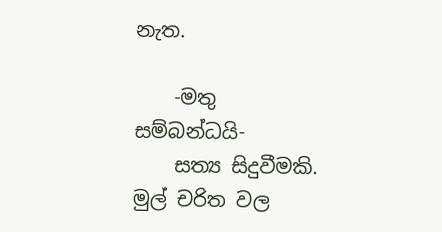නැත.

    -මතු සම්බන්ධයි-
    සත්‍ය සිදුවීමකි. මුල් චරිත වල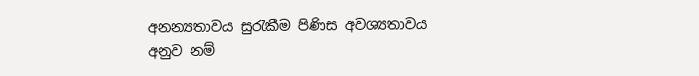අනන්‍යතාවය සුරැකීම පිණිස අවශ්‍යතාවය අනුව නම්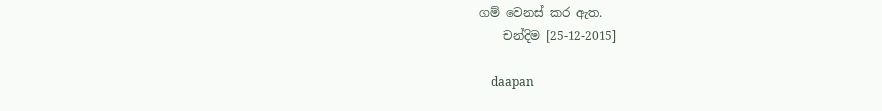ගම් වෙනස් කර ඇත.
    චන්දිම [25-12-2015]

    daapan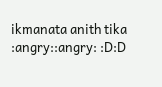ikmanata anith tika :angry::angry: :D:D